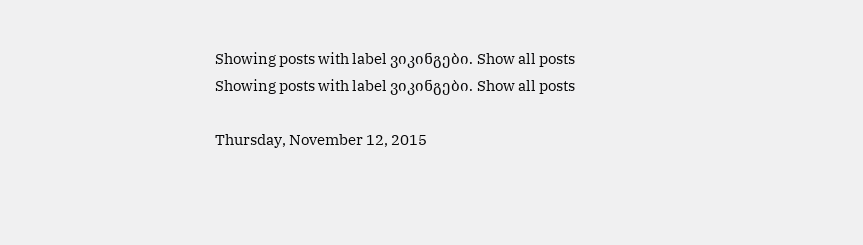Showing posts with label ვიკინგები. Show all posts
Showing posts with label ვიკინგები. Show all posts

Thursday, November 12, 2015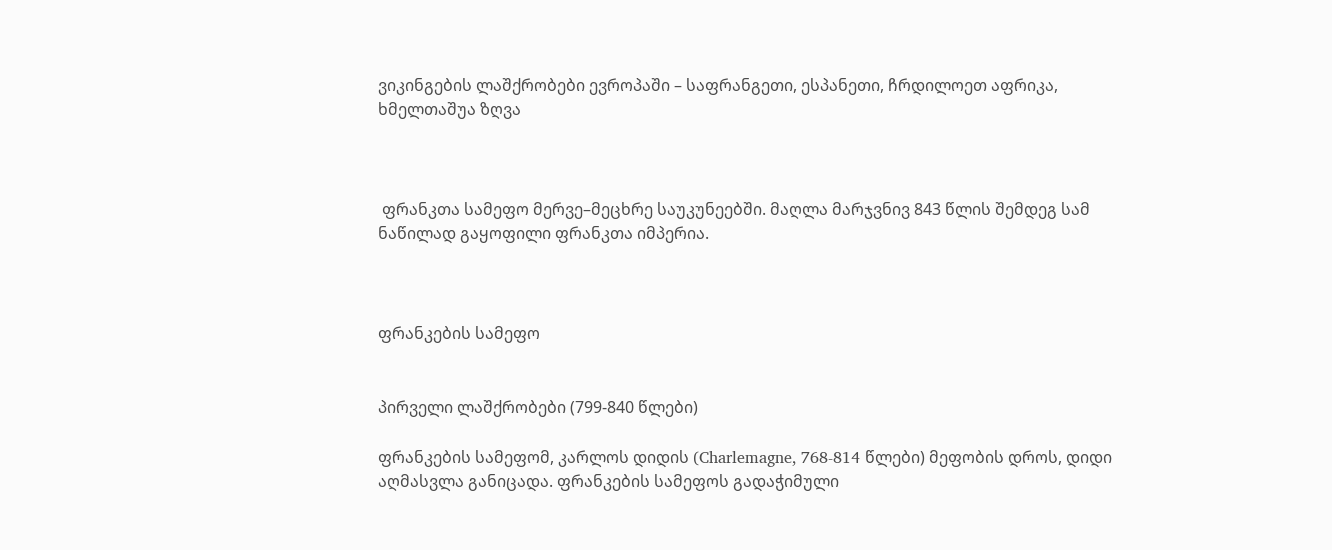ვიკინგების ლაშქრობები ევროპაში – საფრანგეთი, ესპანეთი, ჩრდილოეთ აფრიკა, ხმელთაშუა ზღვა



 ფრანკთა სამეფო მერვე–მეცხრე საუკუნეებში. მაღლა მარჯვნივ 843 წლის შემდეგ სამ ნაწილად გაყოფილი ფრანკთა იმპერია.



ფრანკების სამეფო


პირველი ლაშქრობები (799-840 წლები)

ფრანკების სამეფომ, კარლოს დიდის (Charlemagne, 768-814 წლები) მეფობის დროს, დიდი აღმასვლა განიცადა. ფრანკების სამეფოს გადაჭიმული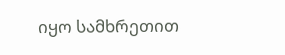იყო სამხრეთით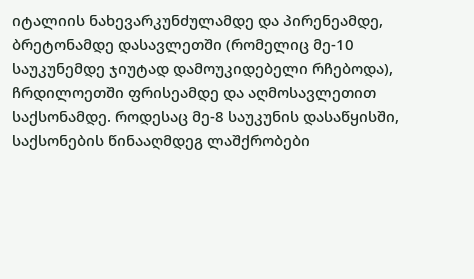იტალიის ნახევარკუნძულამდე და პირენეამდე, ბრეტონამდე დასავლეთში (რომელიც მე-10 საუკუნემდე ჯიუტად დამოუკიდებელი რჩებოდა), ჩრდილოეთში ფრისეამდე და აღმოსავლეთით საქსონამდე. როდესაც მე-8 საუკუნის დასაწყისში, საქსონების წინააღმდეგ ლაშქრობები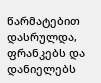წარმატებით დასრულდა, ფრანკებს და დანიელებს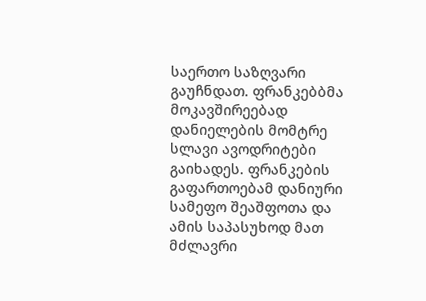საერთო საზღვარი გაუჩნდათ. ფრანკებბმა მოკავშირეებად დანიელების მომტრე სლავი ავოდრიტები გაიხადეს. ფრანკების გაფართოებამ დანიური სამეფო შეაშფოთა და ამის საპასუხოდ მათ მძლავრი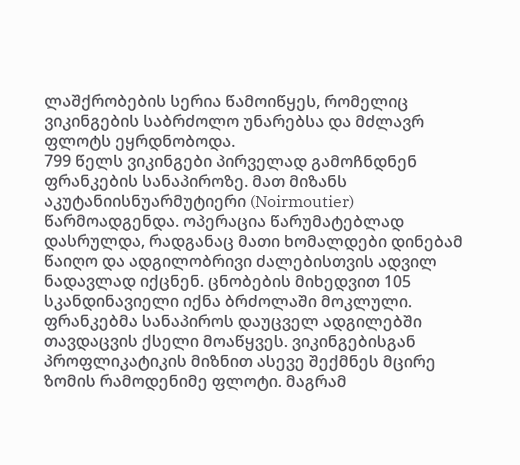ლაშქრობების სერია წამოიწყეს, რომელიც ვიკინგების საბრძოლო უნარებსა და მძლავრ ფლოტს ეყრდნობოდა.
799 წელს ვიკინგები პირველად გამოჩნდნენ ფრანკების სანაპიროზე. მათ მიზანს აკუტანიისნუარმუტიერი (Noirmoutier) წარმოადგენდა. ოპერაცია წარუმატებლად დასრულდა, რადგანაც მათი ხომალდები დინებამ წაიღო და ადგილობრივი ძალებისთვის ადვილ ნადავლად იქცნენ. ცნობების მიხედვით 105 სკანდინავიელი იქნა ბრძოლაში მოკლული. ფრანკებმა სანაპიროს დაუცველ ადგილებში თავდაცვის ქსელი მოაწყვეს. ვიკინგებისგან პროფლიკატიკის მიზნით ასევე შექმნეს მცირე ზომის რამოდენიმე ფლოტი. მაგრამ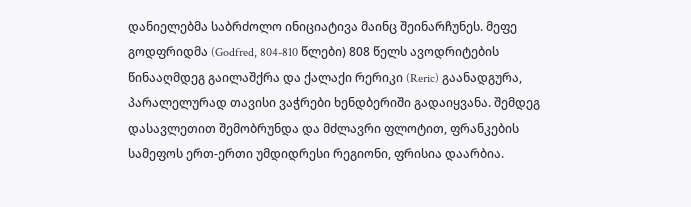დანიელებმა საბრძოლო ინიციატივა მაინც შეინარჩუნეს. მეფე გოდფრიდმა (Godfred, 804-810 წლები) 808 წელს ავოდრიტების წინააღმდეგ გაილაშქრა და ქალაქი რერიკი (Reric) გაანადგურა, პარალელურად თავისი ვაჭრები ხენდბერიში გადაიყვანა. შემდეგ დასავლეთით შემობრუნდა და მძლავრი ფლოტით, ფრანკების სამეფოს ერთ-ერთი უმდიდრესი რეგიონი, ფრისია დაარბია.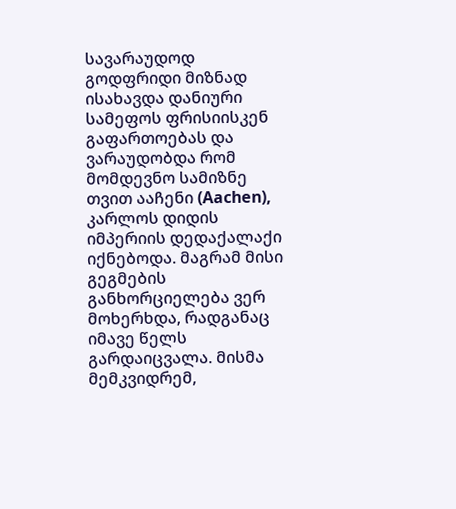სავარაუდოდ გოდფრიდი მიზნად ისახავდა დანიური სამეფოს ფრისიისკენ გაფართოებას და ვარაუდობდა რომ მომდევნო სამიზნე თვით ააჩენი (Aachen), კარლოს დიდის იმპერიის დედაქალაქი იქნებოდა. მაგრამ მისი გეგმების განხორციელება ვერ მოხერხდა, რადგანაც იმავე წელს გარდაიცვალა. მისმა მემკვიდრემ,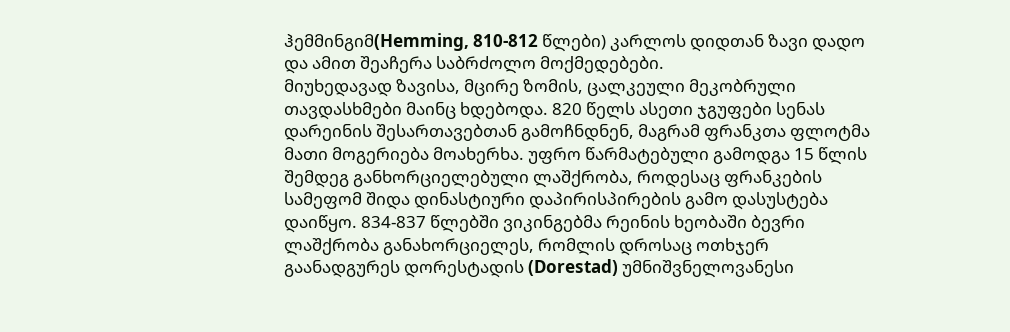ჰემმინგიმ(Hemming, 810-812 წლები) კარლოს დიდთან ზავი დადო და ამით შეაჩერა საბრძოლო მოქმედებები.
მიუხედავად ზავისა, მცირე ზომის, ცალკეული მეკობრული თავდასხმები მაინც ხდებოდა. 820 წელს ასეთი ჯგუფები სენას დარეინის შესართავებთან გამოჩნდნენ, მაგრამ ფრანკთა ფლოტმა მათი მოგერიება მოახერხა. უფრო წარმატებული გამოდგა 15 წლის შემდეგ განხორციელებული ლაშქრობა, როდესაც ფრანკების სამეფომ შიდა დინასტიური დაპირისპირების გამო დასუსტება დაიწყო. 834-837 წლებში ვიკინგებმა რეინის ხეობაში ბევრი ლაშქრობა განახორციელეს, რომლის დროსაც ოთხჯერ გაანადგურეს დორესტადის (Dorestad) უმნიშვნელოვანესი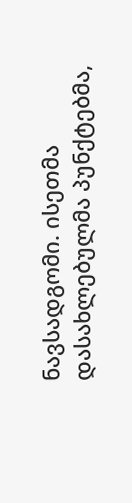ნავსადგომი. ისეთმა დასახლებულმა პუნქტებმა,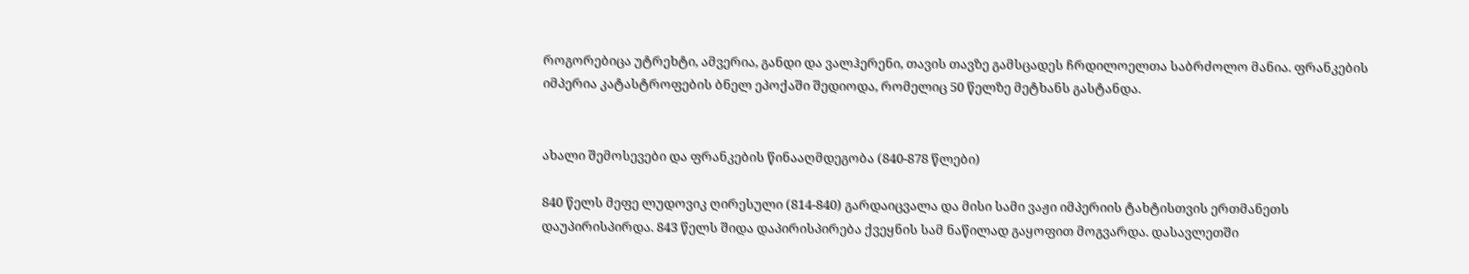როგორებიცა უტრეხტი, ამვერია, განდი და ვალჰერენი, თავის თავზე გამსცადეს ჩრდილოელთა საბრძოლო მანია. ფრანკების იმპერია კატასტროფების ბნელ ეპოქაში შედიოდა, რომელიც 50 წელზე მეტხანს გასტანდა.


ახალი შემოსევები და ფრანკების წინააღმდეგობა (840-878 წლები)

840 წელს მეფე ლუდოვიკ ღირესული (814-840) გარდაიცვალა და მისი სამი ვაჟი იმპერიის ტახტისთვის ერთმანეთს დაუპირისპირდა. 843 წელს შიდა დაპირისპირება ქვეყნის სამ ნაწილად გაყოფით მოგვარდა. დასავლეთში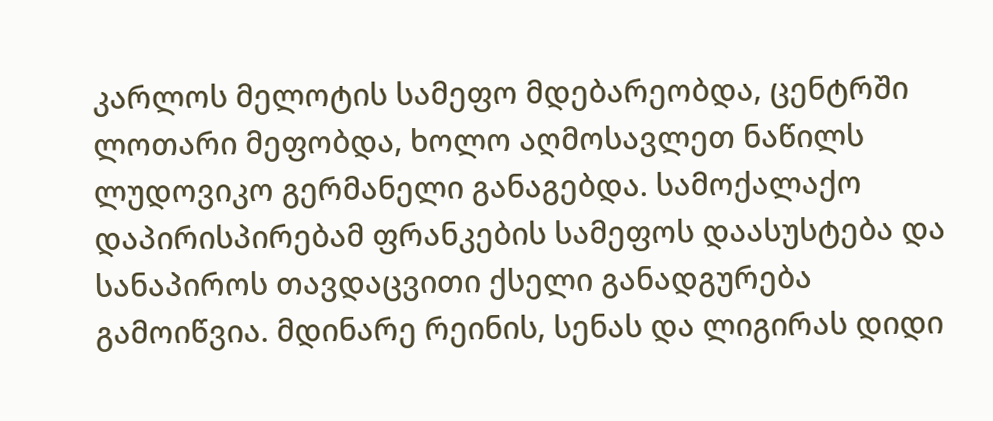კარლოს მელოტის სამეფო მდებარეობდა, ცენტრში ლოთარი მეფობდა, ხოლო აღმოსავლეთ ნაწილს ლუდოვიკო გერმანელი განაგებდა. სამოქალაქო დაპირისპირებამ ფრანკების სამეფოს დაასუსტება და სანაპიროს თავდაცვითი ქსელი განადგურება გამოიწვია. მდინარე რეინის, სენას და ლიგირას დიდი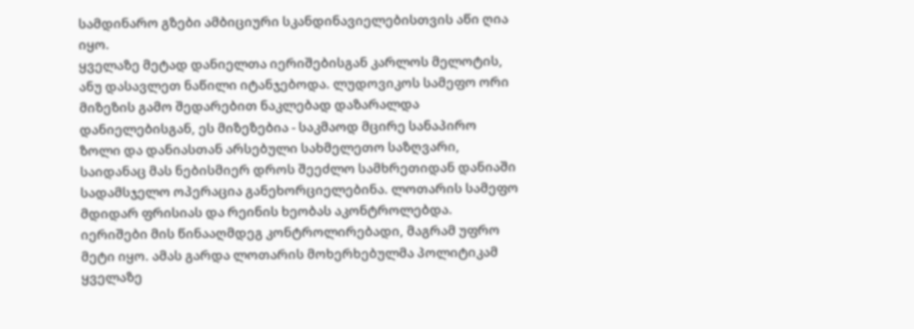სამდინარო გზები ამბიციური სკანდინავიელებისთვის აწი ღია იყო.
ყველაზე მეტად დანიელთა იერიშებისგან კარლოს მელოტის, ანუ დასავლეთ ნაწილი იტანჯებოდა. ლუდოვიკოს სამეფო ორი მიზეზის გამო შედარებით ნაკლებად დაზარალდა დანიელებისგან, ეს მიზეზებია - საკმაოდ მცირე სანაპირო ზოლი და დანიასთან არსებული სახმელეთო საზღვარი, საიდანაც მას ნებისმიერ დროს შეეძლო სამხრეთიდან დანიაში სადამსჯელო ოპერაცია განეხორციელებინა. ლოთარის სამეფო მდიდარ ფრისიას და რეინის ხეობას აკონტროლებდა. იერიშები მის წინააღმდეგ კონტროლირებადი, მაგრამ უფრო მეტი იყო. ამას გარდა ლოთარის მოხერხებულმა პოლიტიკამ ყველაზე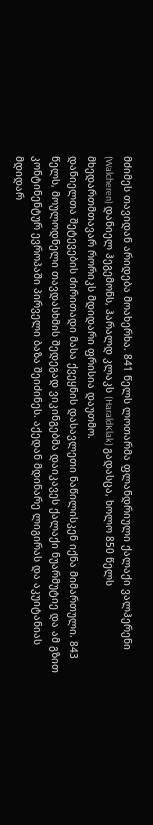მძიმეს თავიდან არიდება მოახერხა. 841 წელს ლოთარმა ფლანდრიული ქალაქი ვალჰერენი (Walcheren) დანიელ ჰეგემონს, ჰარალდ კლაკს (HaraldKlak) გადასცა, ხოლო 850 წელს მხედართმთავარ რორიკს მდიდარი ფრისია დაუთმო.
დანიელთა შეტევების ძირითადი მასა ქვეყნის დასავლეთი ნაწილისკენ იქნა მიმართული. 843 წელს, მოულოდნელი თავდასხმის შედეგად ვიკინგებმა დაიკავეს ქალაქი ნუარმუტიე და ამ გზით კონტინენტურ ევროპაში პირველი ბაზა შეიძინეს. აქედან მდინარე ლიგირას და აკუიტანიას მდიდარ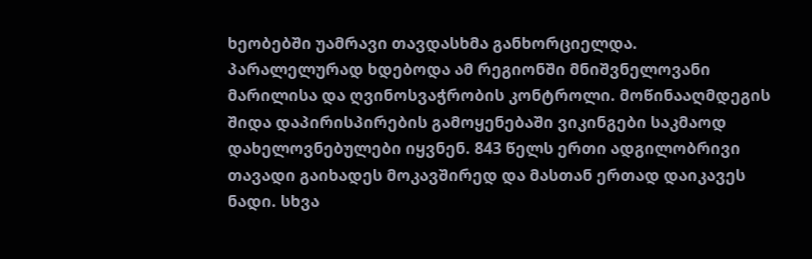ხეობებში უამრავი თავდასხმა განხორციელდა. პარალელურად ხდებოდა ამ რეგიონში მნიშვნელოვანი მარილისა და ღვინოსვაჭრობის კონტროლი. მოწინააღმდეგის შიდა დაპირისპირების გამოყენებაში ვიკინგები საკმაოდ დახელოვნებულები იყვნენ. 843 წელს ერთი ადგილობრივი თავადი გაიხადეს მოკავშირედ და მასთან ერთად დაიკავეს ნადი. სხვა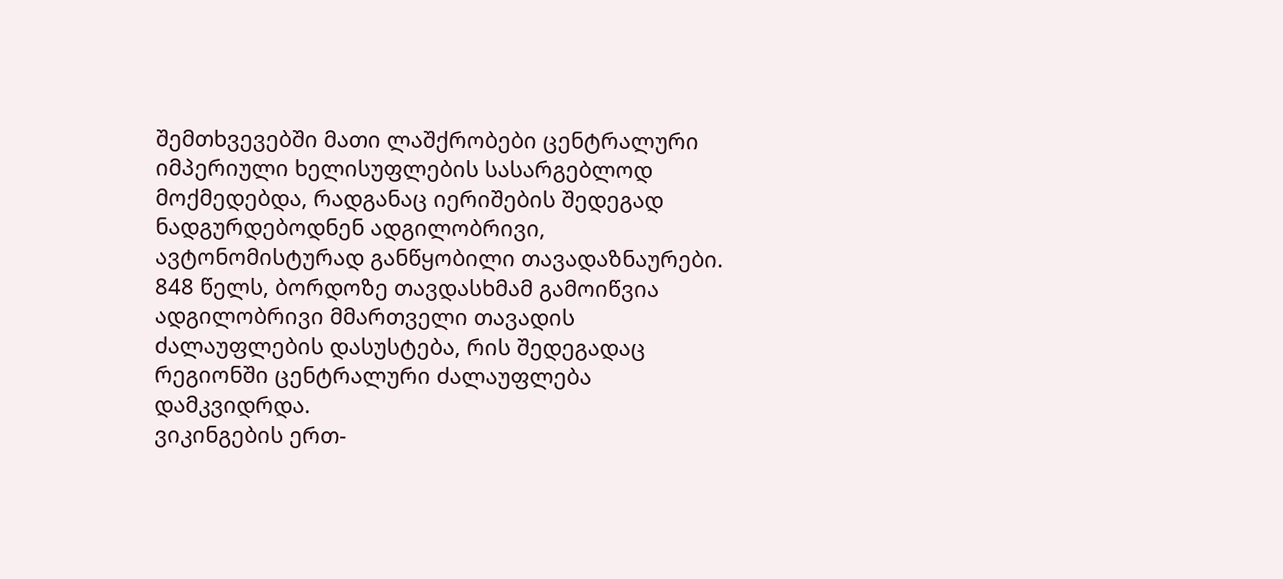შემთხვევებში მათი ლაშქრობები ცენტრალური იმპერიული ხელისუფლების სასარგებლოდ მოქმედებდა, რადგანაც იერიშების შედეგად ნადგურდებოდნენ ადგილობრივი, ავტონომისტურად განწყობილი თავადაზნაურები. 848 წელს, ბორდოზე თავდასხმამ გამოიწვია ადგილობრივი მმართველი თავადის ძალაუფლების დასუსტება, რის შედეგადაც რეგიონში ცენტრალური ძალაუფლება დამკვიდრდა.
ვიკინგების ერთ-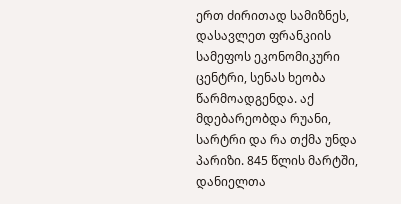ერთ ძირითად სამიზნეს, დასავლეთ ფრანკიის სამეფოს ეკონომიკური ცენტრი, სენას ხეობა წარმოადგენდა. აქ მდებარეობდა რუანი, სარტრი და რა თქმა უნდა პარიზი. 845 წლის მარტში, დანიელთა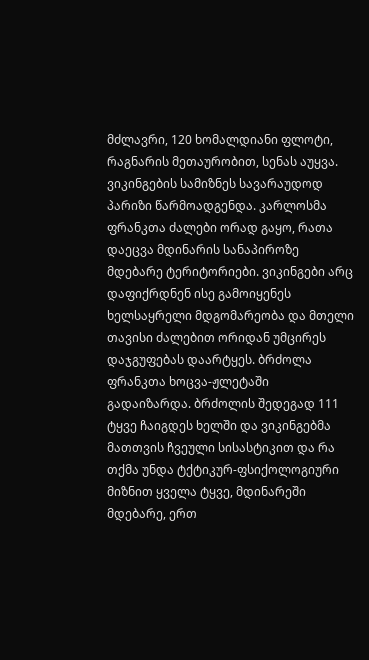მძლავრი, 120 ხომალდიანი ფლოტი, რაგნარის მეთაურობით, სენას აუყვა. ვიკინგების სამიზნეს სავარაუდოდ პარიზი წარმოადგენდა. კარლოსმა ფრანკთა ძალები ორად გაყო, რათა დაეცვა მდინარის სანაპიროზე მდებარე ტერიტორიები. ვიკინგები არც დაფიქრდნენ ისე გამოიყენეს ხელსაყრელი მდგომარეობა და მთელი თავისი ძალებით ორიდან უმცირეს დაჯგუფებას დაარტყეს. ბრძოლა ფრანკთა ხოცვა-ჟლეტაში გადაიზარდა. ბრძოლის შედეგად 111 ტყვე ჩაიგდეს ხელში და ვიკინგებმა მათთვის ჩვეული სისასტიკით და რა თქმა უნდა ტქტიკურ-ფსიქოლოგიური მიზნით ყველა ტყვე, მდინარეში მდებარე, ერთ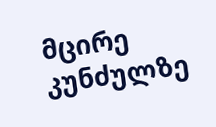მცირე კუნძულზე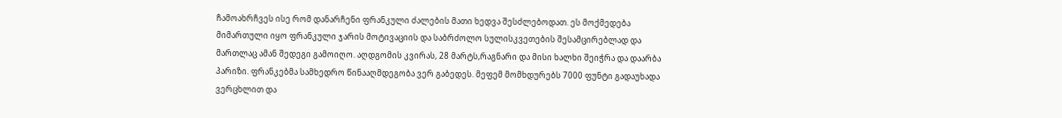ჩამოახრჩვეს ისე რომ დანარჩენი ფრანკული ძალების მათი ხედვა შესძლებოდათ. ეს მოქმედება მიმართული იყო ფრანკული ჯარის მოტივაციის და საბრძოლო სულისკვეთების შესამცირებლად და მართლაც ამან შედეგი გამოიღო. აღდგომის კვირას, 28 მარტს,რაგნარი და მისი ხალხი შეიჭრა და დაარბა პარიზი. ფრანკებმა სამხედრო წინააღმდეგობა ვერ გაბედეს. მეფემ მომხდურებს 7000 ფუნტი გადაუხადა ვერცხლით და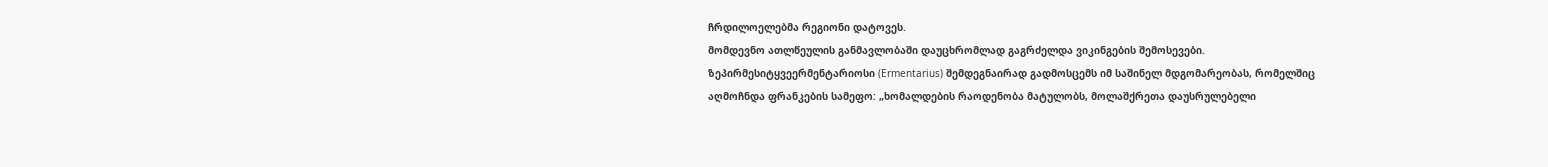ჩრდილოელებმა რეგიონი დატოვეს.
მომდევნო ათლწეულის განმავლობაში დაუცხრომლად გაგრძელდა ვიკინგების შემოსევები. ზეპირმესიტყვეერმენტარიოსი (Ermentarius) შემდეგნაირად გადმოსცემს იმ საშინელ მდგომარეობას, რომელშიც აღმოჩნდა ფრანკების სამეფო: „ხომალდების რაოდენობა მატულობს, მოლაშქრეთა დაუსრულებელი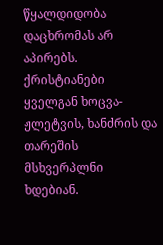წყალდიდობა დაცხრომას არ აპირებს. ქრისტიანები ყველგან ხოცვა-ჟლეტვის, ხანძრის და თარეშის მსხვერპლნი ხდებიან.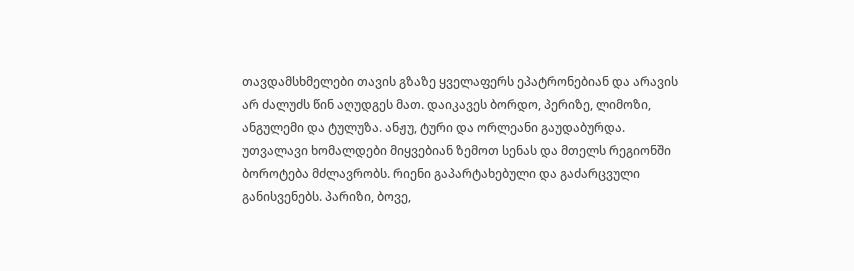თავდამსხმელები თავის გზაზე ყველაფერს ეპატრონებიან და არავის არ ძალუძს წინ აღუდგეს მათ. დაიკავეს ბორდო, პერიზე, ლიმოზი, ანგულემი და ტულუზა. ანჟუ, ტური და ორლეანი გაუდაბურდა. უთვალავი ხომალდები მიყვებიან ზემოთ სენას და მთელს რეგიონში ბოროტება მძლავრობს. რიენი გაპარტახებული და გაძარცვული განისვენებს. პარიზი, ბოვე,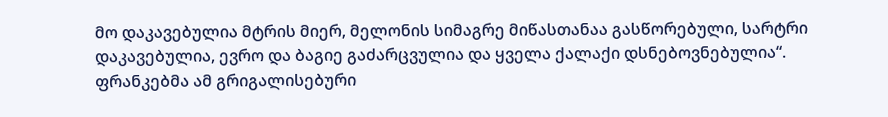მო დაკავებულია მტრის მიერ, მელონის სიმაგრე მიწასთანაა გასწორებული, სარტრი დაკავებულია, ევრო და ბაგიე გაძარცვულია და ყველა ქალაქი დსნებოვნებულია“.
ფრანკებმა ამ გრიგალისებური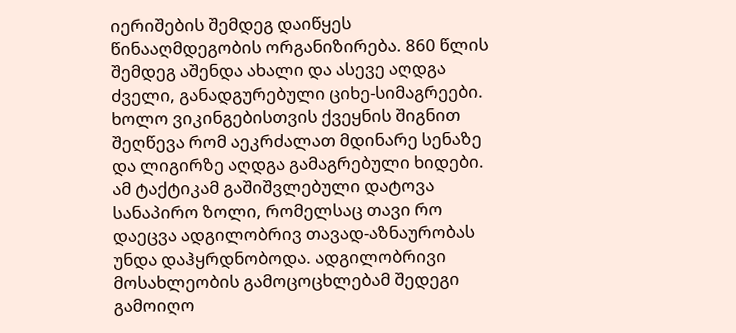იერიშების შემდეგ დაიწყეს წინააღმდეგობის ორგანიზირება. 860 წლის შემდეგ აშენდა ახალი და ასევე აღდგა ძველი, განადგურებული ციხე-სიმაგრეები. ხოლო ვიკინგებისთვის ქვეყნის შიგნით შეღწევა რომ აეკრძალათ მდინარე სენაზე და ლიგირზე აღდგა გამაგრებული ხიდები. ამ ტაქტიკამ გაშიშვლებული დატოვა სანაპირო ზოლი, რომელსაც თავი რო დაეცვა ადგილობრივ თავად-აზნაურობას უნდა დაჰყრდნობოდა. ადგილობრივი მოსახლეობის გამოცოცხლებამ შედეგი გამოიღო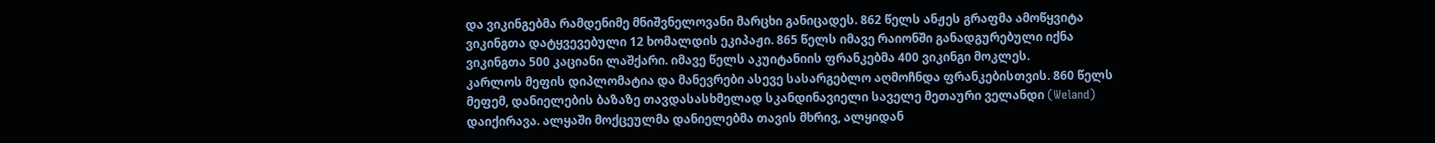და ვიკინგებმა რამდენიმე მნიშვნელოვანი მარცხი განიცადეს. 862 წელს ანჟეს გრაფმა ამოწყვიტა ვიკინგთა დატყვევებული 12 ხომალდის ეკიპაჟი. 865 წელს იმავე რაიონში განადგურებული იქნა ვიკინგთა 500 კაციანი ლაშქარი. იმავე წელს აკუიტანიის ფრანკებმა 400 ვიკინგი მოკლეს.
კარლოს მეფის დიპლომატია და მანევრები ასევე სასარგებლო აღმოჩნდა ფრანკებისთვის. 860 წელს მეფემ, დანიელების ბაზაზე თავდასასხმელად სკანდინავიელი საველე მეთაური ველანდი (Weland) დაიქირავა. ალყაში მოქცეულმა დანიელებმა თავის მხრივ, ალყიდან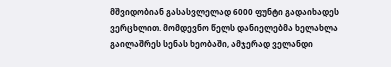მშვიდობიან გასასვლელად 6000 ფუნტი გადაიხადეს ვერცხლით. მომდევნო წელს დანიელებმა ხელახლა გაილაშრეს სენას ხეობაში, ამჯერად ველანდი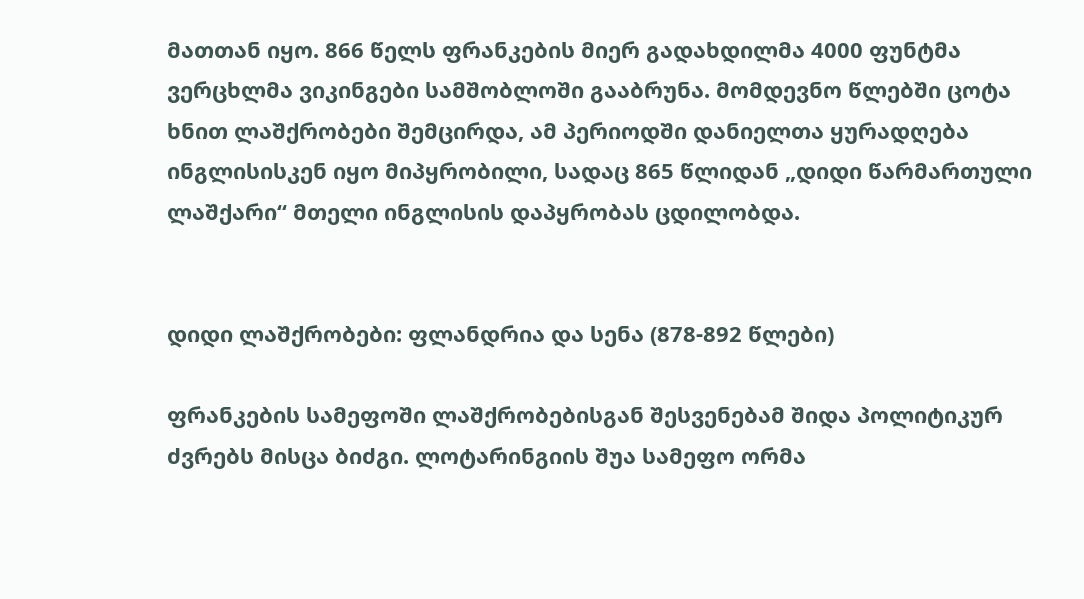მათთან იყო. 866 წელს ფრანკების მიერ გადახდილმა 4000 ფუნტმა ვერცხლმა ვიკინგები სამშობლოში გააბრუნა. მომდევნო წლებში ცოტა ხნით ლაშქრობები შემცირდა, ამ პერიოდში დანიელთა ყურადღება ინგლისისკენ იყო მიპყრობილი, სადაც 865 წლიდან „დიდი წარმართული ლაშქარი“ მთელი ინგლისის დაპყრობას ცდილობდა.


დიდი ლაშქრობები: ფლანდრია და სენა (878-892 წლები)

ფრანკების სამეფოში ლაშქრობებისგან შესვენებამ შიდა პოლიტიკურ ძვრებს მისცა ბიძგი. ლოტარინგიის შუა სამეფო ორმა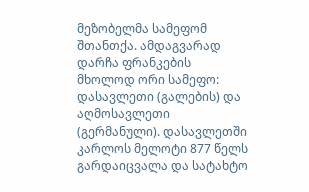მეზობელმა სამეფომ შთანთქა. ამდაგვარად დარჩა ფრანკების მხოლოდ ორი სამეფო: დასავლეთი (გალების) და აღმოსავლეთი (გერმანული). დასავლეთში კარლოს მელოტი 877 წელს გარდაიცვალა და სატახტო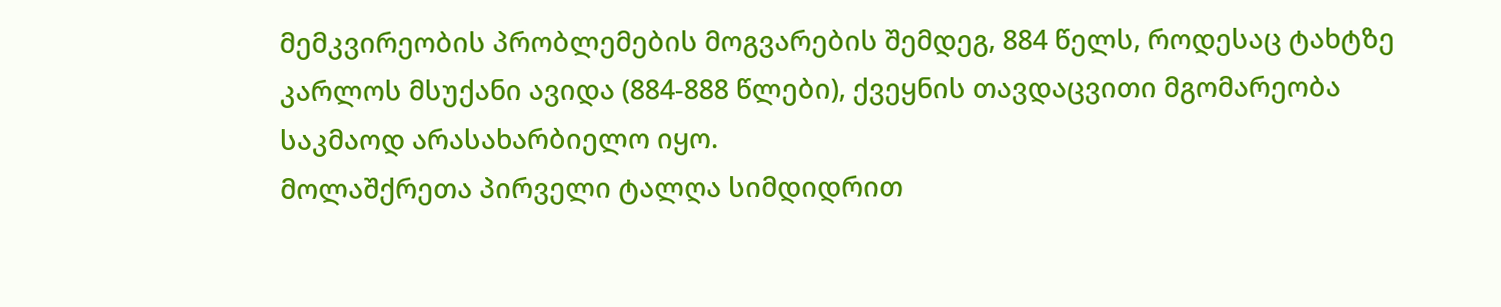მემკვირეობის პრობლემების მოგვარების შემდეგ, 884 წელს, როდესაც ტახტზე კარლოს მსუქანი ავიდა (884-888 წლები), ქვეყნის თავდაცვითი მგომარეობა საკმაოდ არასახარბიელო იყო.
მოლაშქრეთა პირველი ტალღა სიმდიდრით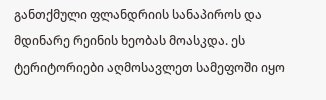განთქმული ფლანდრიის სანაპიროს და მდინარე რეინის ხეობას მოასკდა. ეს ტერიტორიები აღმოსავლეთ სამეფოში იყო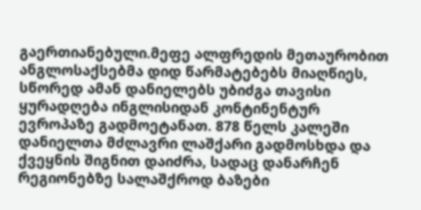გაერთიანებული.მეფე ალფრედის მეთაურობით ანგლოსაქსებმა დიდ წარმატებებს მიაღწიეს, სწორედ ამან დანიელებს უბიძგა თავისი ყურადღება ინგლისიდან კონტინენტურ ევროპაზე გადმოეტანათ. 878 წელს კალეში დანიელთა მძლავრი ლაშქარი გადმოსხდა და ქვეყნის შიგნით დაიძრა, სადაც დანარჩენ რეგიონებზე სალაშქროდ ბაზები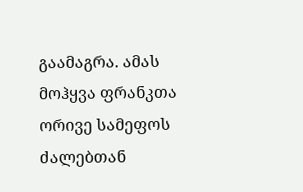გაამაგრა. ამას მოჰყვა ფრანკთა ორივე სამეფოს ძალებთან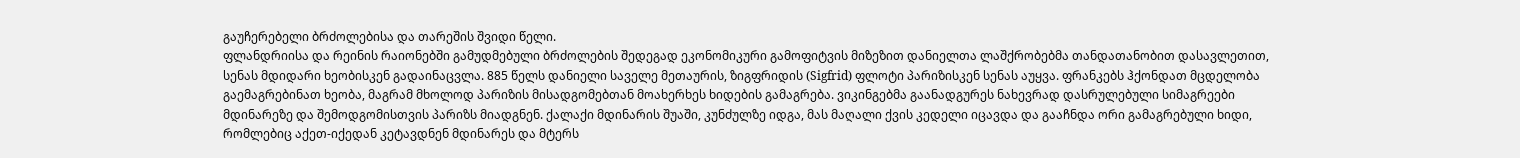გაუჩერებელი ბრძოლებისა და თარეშის შვიდი წელი.
ფლანდრიისა და რეინის რაიონებში გამუდმებული ბრძოლების შედეგად ეკონომიკური გამოფიტვის მიზეზით დანიელთა ლაშქრობებმა თანდათანობით დასავლეთით, სენას მდიდარი ხეობისკენ გადაინაცვლა. 885 წელს დანიელი საველე მეთაურის, ზიგფრიდის (Sigfrid) ფლოტი პარიზისკენ სენას აუყვა. ფრანკებს ჰქონდათ მცდელობა გაემაგრებინათ ხეობა, მაგრამ მხოლოდ პარიზის მისადგომებთან მოახერხეს ხიდების გამაგრება. ვიკინგებმა გაანადგურეს ნახევრად დასრულებული სიმაგრეები მდინარეზე და შემოდგომისთვის პარიზს მიადგნენ. ქალაქი მდინარის შუაში, კუნძულზე იდგა, მას მაღალი ქვის კედელი იცავდა და გააჩნდა ორი გამაგრებული ხიდი, რომლებიც აქეთ-იქედან კეტავდნენ მდინარეს და მტერს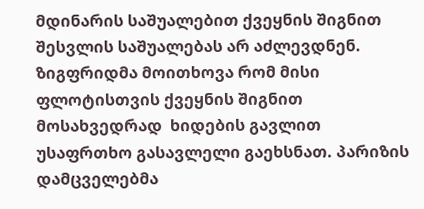მდინარის საშუალებით ქვეყნის შიგნით შესვლის საშუალებას არ აძლევდნენ.
ზიგფრიდმა მოითხოვა რომ მისი ფლოტისთვის ქვეყნის შიგნით მოსახვედრად  ხიდების გავლით უსაფრთხო გასავლელი გაეხსნათ. პარიზის დამცველებმა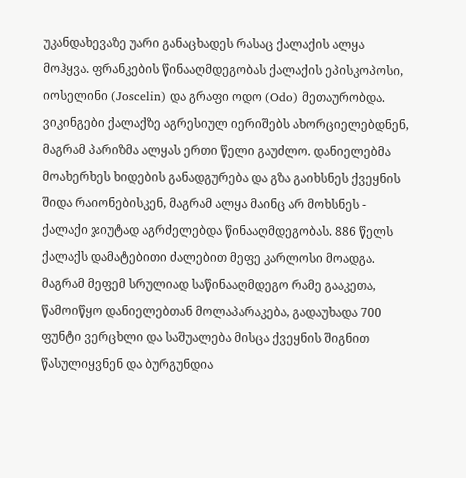უკანდახევაზე უარი განაცხადეს რასაც ქალაქის ალყა მოჰყვა. ფრანკების წინააღმდეგობას ქალაქის ეპისკოპოსი, იოსელინი (Joscelin) და გრაფი ოდო (Odo) მეთაურობდა. ვიკინგები ქალაქზე აგრესიულ იერიშებს ახორციელებდნენ, მაგრამ პარიზმა ალყას ერთი წელი გაუძლო. დანიელებმა მოახერხეს ხიდების განადგურება და გზა გაიხსნეს ქვეყნის შიდა რაიონებისკენ, მაგრამ ალყა მაინც არ მოხსნეს - ქალაქი ჯიუტად აგრძელებდა წინააღმდეგობას. 886 წელს ქალაქს დამატებითი ძალებით მეფე კარლოსი მოადგა. მაგრამ მეფემ სრულიად საწინააღმდეგო რამე გააკეთა, წამოიწყო დანიელებთან მოლაპარაკება, გადაუხადა 700 ფუნტი ვერცხლი და საშუალება მისცა ქვეყნის შიგნით წასულიყვნენ და ბურგუნდია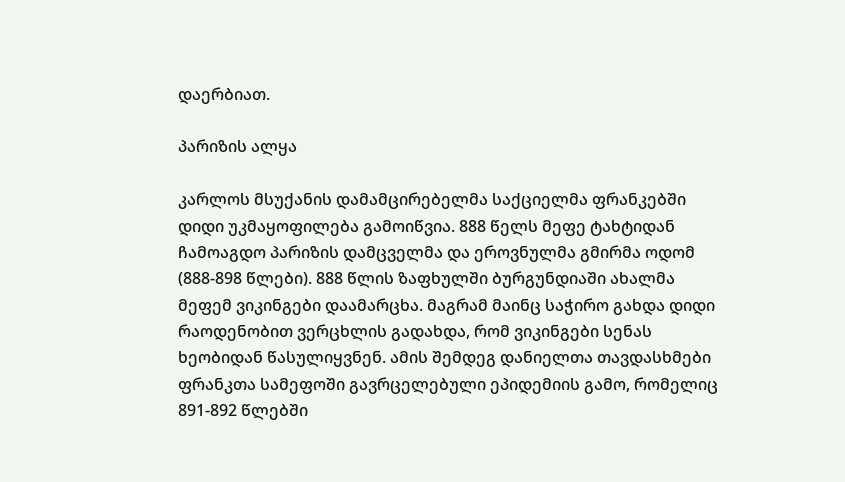დაერბიათ.

პარიზის ალყა

კარლოს მსუქანის დამამცირებელმა საქციელმა ფრანკებში დიდი უკმაყოფილება გამოიწვია. 888 წელს მეფე ტახტიდან ჩამოაგდო პარიზის დამცველმა და ეროვნულმა გმირმა ოდომ (888-898 წლები). 888 წლის ზაფხულში ბურგუნდიაში ახალმა მეფემ ვიკინგები დაამარცხა. მაგრამ მაინც საჭირო გახდა დიდი რაოდენობით ვერცხლის გადახდა, რომ ვიკინგები სენას ხეობიდან წასულიყვნენ. ამის შემდეგ დანიელთა თავდასხმები ფრანკთა სამეფოში გავრცელებული ეპიდემიის გამო, რომელიც 891-892 წლებში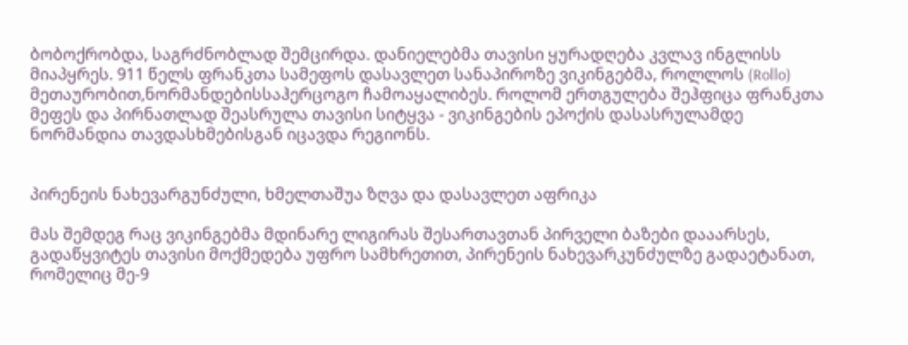ბობოქრობდა, საგრძნობლად შემცირდა. დანიელებმა თავისი ყურადღება კვლავ ინგლისს მიაპყრეს. 911 წელს ფრანკთა სამეფოს დასავლეთ სანაპიროზე ვიკინგებმა, როლლოს (Rollo) მეთაურობით,ნორმანდებისსაჰერცოგო ჩამოაყალიბეს. როლომ ერთგულება შეჰფიცა ფრანკთა მეფეს და პირნათლად შეასრულა თავისი სიტყვა - ვიკინგების ეპოქის დასასრულამდე ნორმანდია თავდასხმებისგან იცავდა რეგიონს.


პირენეის ნახევარგუნძული, ხმელთაშუა ზღვა და დასავლეთ აფრიკა

მას შემდეგ რაც ვიკინგებმა მდინარე ლიგირას შესართავთან პირველი ბაზები დააარსეს, გადაწყვიტეს თავისი მოქმედება უფრო სამხრეთით, პირენეის ნახევარკუნძულზე გადაეტანათ, რომელიც მე-9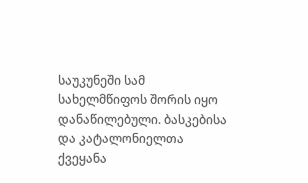საუკუნეში სამ სახელმწიფოს შორის იყო დანაწილებული. ბასკებისა და კატალონიელთა ქვეყანა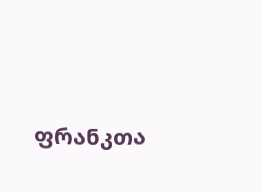ფრანკთა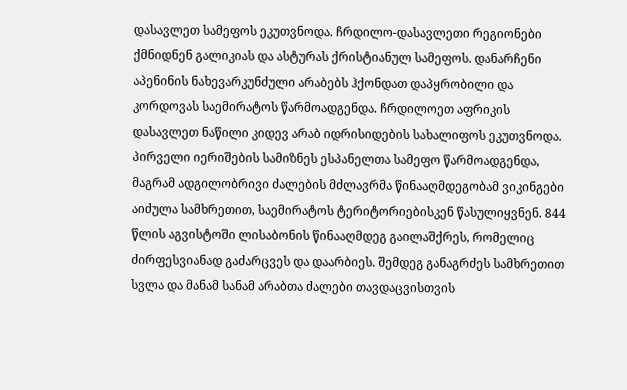დასავლეთ სამეფოს ეკუთვნოდა. ჩრდილო-დასავლეთი რეგიონები ქმნიდნენ გალიკიას და ასტურას ქრისტიანულ სამეფოს. დანარჩენი აპენინის ნახევარკუნძული არაბებს ჰქონდათ დაპყრობილი და კორდოვას საემირატოს წარმოადგენდა. ჩრდილოეთ აფრიკის დასავლეთ ნაწილი კიდევ არაბ იდრისიდების სახალიფოს ეკუთვნოდა.
პირველი იერიშების სამიზნეს ესპანელთა სამეფო წარმოადგენდა, მაგრამ ადგილობრივი ძალების მძლავრმა წინააღმდეგობამ ვიკინგები აიძულა სამხრეთით, საემირატოს ტერიტორიებისკენ წასულიყვნენ. 844 წლის აგვისტოში ლისაბონის წინააღმდეგ გაილაშქრეს, რომელიც ძირფესვიანად გაძარცვეს და დაარბიეს. შემდეგ განაგრძეს სამხრეთით სვლა და მანამ სანამ არაბთა ძალები თავდაცვისთვის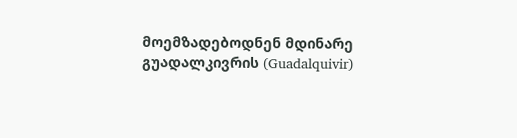მოემზადებოდნენ მდინარე გუადალკივრის (Guadalquivir)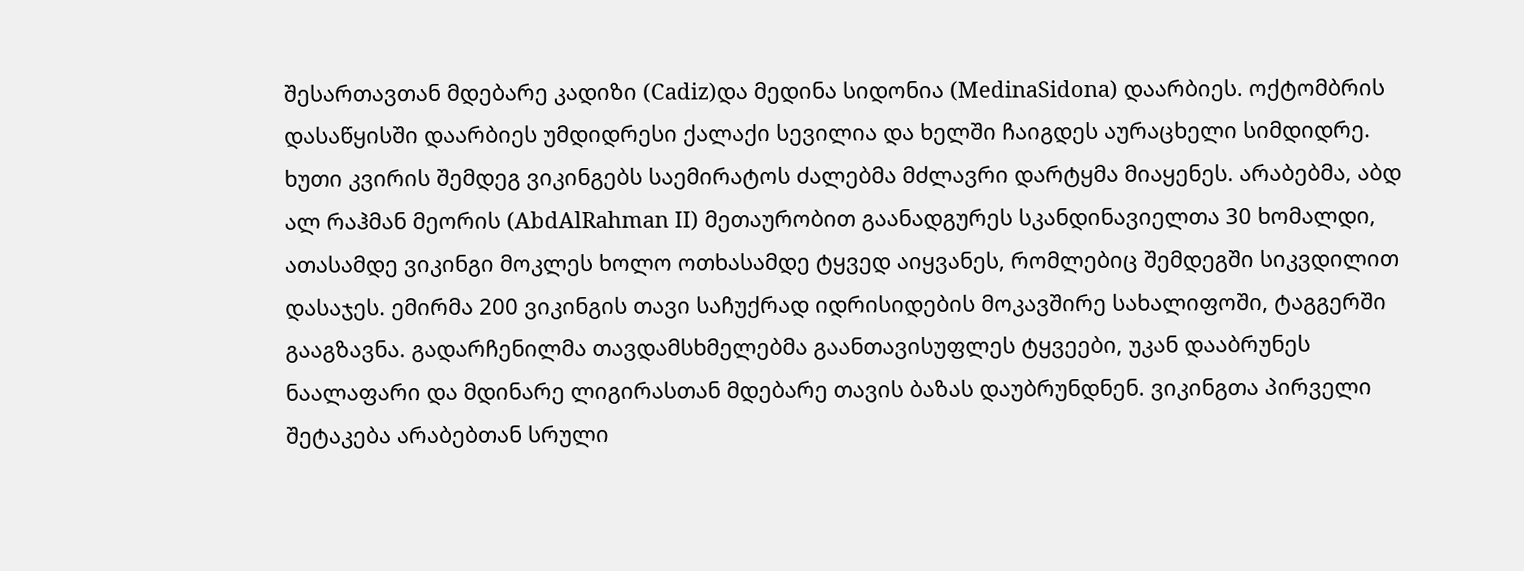შესართავთან მდებარე კადიზი (Cadiz)და მედინა სიდონია (MedinaSidona) დაარბიეს. ოქტომბრის დასაწყისში დაარბიეს უმდიდრესი ქალაქი სევილია და ხელში ჩაიგდეს აურაცხელი სიმდიდრე. ხუთი კვირის შემდეგ ვიკინგებს საემირატოს ძალებმა მძლავრი დარტყმა მიაყენეს. არაბებმა, აბდ ალ რაჰმან მეორის (AbdAlRahman II) მეთაურობით გაანადგურეს სკანდინავიელთა 30 ხომალდი, ათასამდე ვიკინგი მოკლეს ხოლო ოთხასამდე ტყვედ აიყვანეს, რომლებიც შემდეგში სიკვდილით დასაჯეს. ემირმა 200 ვიკინგის თავი საჩუქრად იდრისიდების მოკავშირე სახალიფოში, ტაგგერში გააგზავნა. გადარჩენილმა თავდამსხმელებმა გაანთავისუფლეს ტყვეები, უკან დააბრუნეს ნაალაფარი და მდინარე ლიგირასთან მდებარე თავის ბაზას დაუბრუნდნენ. ვიკინგთა პირველი შეტაკება არაბებთან სრული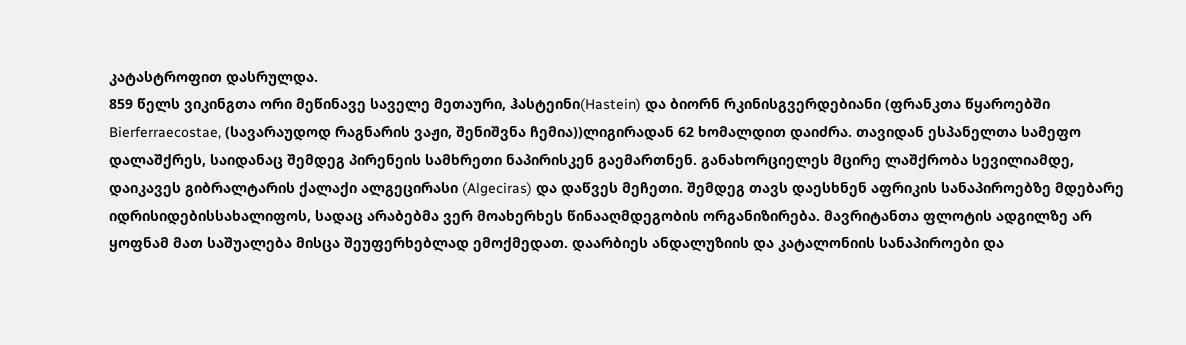კატასტროფით დასრულდა.
859 წელს ვიკინგთა ორი მეწინავე საველე მეთაური, ჰასტეინი(Hastein) და ბიორნ რკინისგვერდებიანი (ფრანკთა წყაროებში Bierferraecostae, (სავარაუდოდ რაგნარის ვაჟი, შენიშვნა ჩემია))ლიგირადან 62 ხომალდით დაიძრა. თავიდან ესპანელთა სამეფო დალაშქრეს, საიდანაც შემდეგ პირენეის სამხრეთი ნაპირისკენ გაემართნენ. განახორციელეს მცირე ლაშქრობა სევილიამდე, დაიკავეს გიბრალტარის ქალაქი ალგეცირასი (Algeciras) და დაწვეს მეჩეთი. შემდეგ თავს დაესხნენ აფრიკის სანაპიროებზე მდებარე იდრისიდებისსახალიფოს, სადაც არაბებმა ვერ მოახერხეს წინააღმდეგობის ორგანიზირება. მავრიტანთა ფლოტის ადგილზე არ ყოფნამ მათ საშუალება მისცა შეუფერხებლად ემოქმედათ. დაარბიეს ანდალუზიის და კატალონიის სანაპიროები და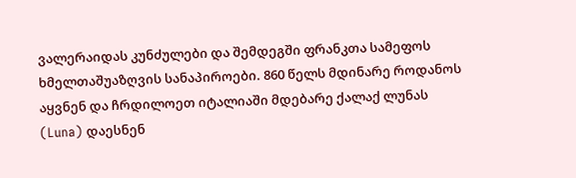ვალერაიდას კუნძულები და შემდეგში ფრანკთა სამეფოს ხმელთაშუაზღვის სანაპიროები. 860 წელს მდინარე როდანოს აყვნენ და ჩრდილოეთ იტალიაში მდებარე ქალაქ ლუნას (Luna) დაესნენ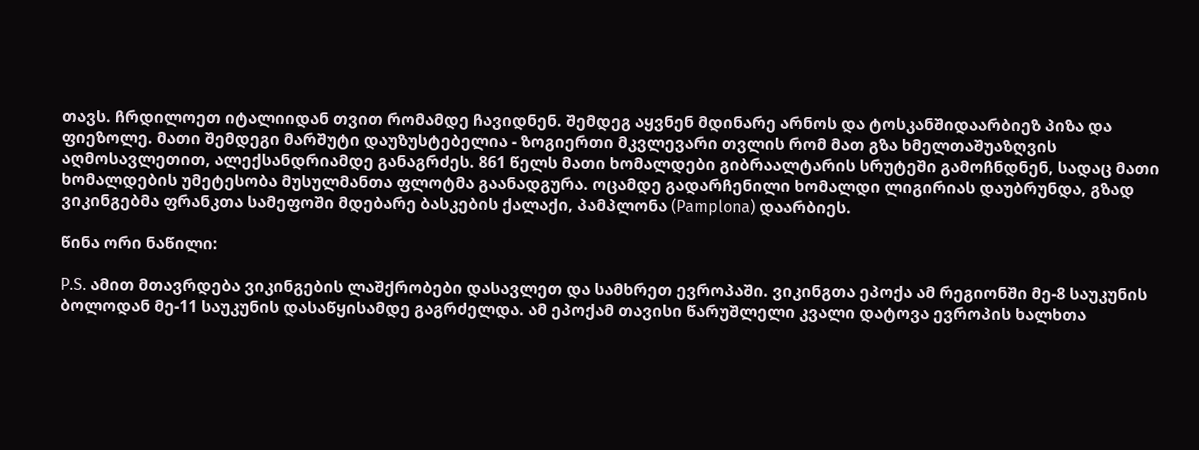თავს. ჩრდილოეთ იტალიიდან თვით რომამდე ჩავიდნენ. შემდეგ აყვნენ მდინარე არნოს და ტოსკანშიდაარბიეზ პიზა და ფიეზოლე. მათი შემდეგი მარშუტი დაუზუსტებელია - ზოგიერთი მკვლევარი თვლის რომ მათ გზა ხმელთაშუაზღვის აღმოსავლეთით, ალექსანდრიამდე განაგრძეს. 861 წელს მათი ხომალდები გიბრაალტარის სრუტეში გამოჩნდნენ, სადაც მათი ხომალდების უმეტესობა მუსულმანთა ფლოტმა გაანადგურა. ოცამდე გადარჩენილი ხომალდი ლიგირიას დაუბრუნდა, გზად ვიკინგებმა ფრანკთა სამეფოში მდებარე ბასკების ქალაქი, პამპლონა (Pamplona) დაარბიეს.

წინა ორი ნაწილი:

P.S. ამით მთავრდება ვიკინგების ლაშქრობები დასავლეთ და სამხრეთ ევროპაში. ვიკინგთა ეპოქა ამ რეგიონში მე-8 საუკუნის ბოლოდან მე-11 საუკუნის დასაწყისამდე გაგრძელდა. ამ ეპოქამ თავისი წარუშლელი კვალი დატოვა ევროპის ხალხთა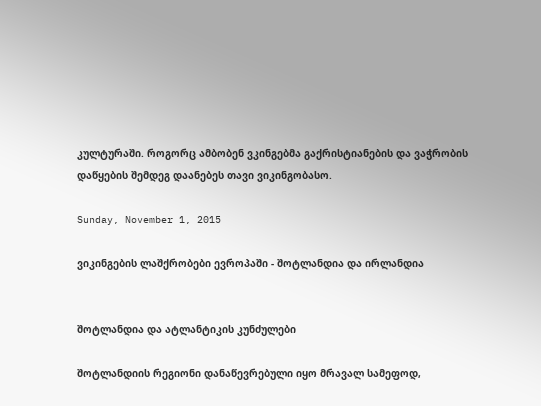კულტურაში. როგორც ამბობენ ვკინგებმა გაქრისტიანების და ვაჭრობის დაწყების შემდეგ დაანებეს თავი ვიკინგობასო.

Sunday, November 1, 2015

ვიკინგების ლაშქრობები ევროპაში - შოტლანდია და ირლანდია


შოტლანდია და ატლანტიკის კუნძულები

შოტლანდიის რეგიონი დანაწევრებული იყო მრავალ სამეფოდ,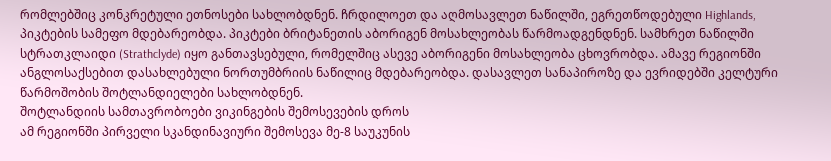რომლებშიც კონკრეტული ეთნოსები სახლობდნენ. ჩრდილოეთ და აღმოსავლეთ ნაწილში, ეგრეთწოდებული Highlands, პიკტების სამეფო მდებარეობდა. პიკტები ბრიტანეთის აბორიგენ მოსახლეობას წარმოადგენდნენ. სამხრეთ ნაწილში სტრათკლაიდი (Strathclyde) იყო განთავსებული, რომელშიც ასევე აბორიგენი მოსახლეობა ცხოვრობდა. ამავე რეგიონში ანგლოსაქსებით დასახლებული ნორთუმბრიის ნაწილიც მდებარეობდა. დასავლეთ სანაპიროზე და ევრიდებში კელტური წარმოშობის შოტლანდიელები სახლობდნენ.
შოტლანდიის სამთავრობოები ვიკინგების შემოსევების დროს
ამ რეგიონში პირველი სკანდინავიური შემოსევა მე-8 საუკუნის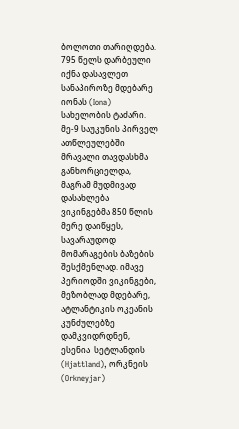ბოლოთი თარიღდება. 795 წელს დარბეული იქნა დასავლეთ სანაპიროზე მდებარე იონას (Iona) სახელობის ტაძარი. მე-9 საუკუნის პირველ ათწლეულებში მრავალი თავდასხმა განხორციელდა, მაგრამ მუდმივად დასახლება ვიკინგებმა 850 წლის მერე დაიწყეს, სავარაუდოდ მომარაგების ბაზების შესქმენლად. იმავე პერიოდში ვიკინგები, მეზობლად მდებარე, ატლანტიკის ოკეანის კუნძულებზე დამკვიდრდნენ, ესენია  სეტლანდის (Hjattland), ორკნეის (Orkneyjar)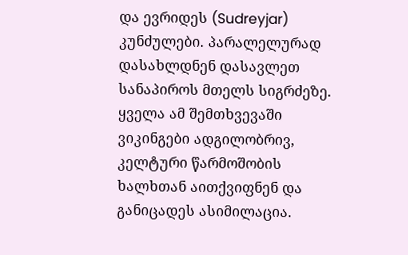და ევრიდეს (Sudreyjar) კუნძულები. პარალელურად დასახლდნენ დასავლეთ სანაპიროს მთელს სიგრძეზე. ყველა ამ შემთხვევაში ვიკინგები ადგილობრივ, კელტური წარმოშობის ხალხთან აითქვიფნენ და განიცადეს ასიმილაცია.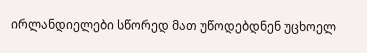ირლანდიელები სწორედ მათ უწოდებდნენ უცხოელ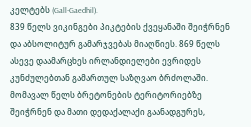კელტებს (Gall-Gaedhil).
839 წელს ვიკინგები პიკტების ქვეყანაში შეიჭრნენ და აბსოლიტურ გამარჯვებას მიაღწიეს. 869 წელს ასევე დაამარცხეს ირლანდიელები ევრიდეს კუნძულებთან გამართულ საზღვაო ბრძოლაში. მომავალ წელს ბრეტონების ტერიტორიებზე შეიჭრნენ და მათი დედაქალაქი გაანადგურეს,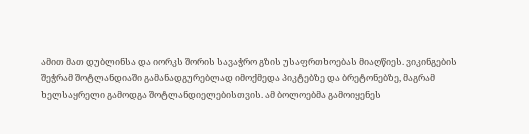ამით მათ დუბლინსა და იორკს შორის სავაჭრო გზის უსაფრთხოებას მიაღწიეს. ვიკინგების შეჭრამ შოტლანდიაში გამანადგურებლად იმოქმედა პიკტებზე და ბრეტონებზე, მაგრამ ხელსაყრელი გამოდგა შოტლანდიელებისთვის. ამ ბოლოებმა გამოიყენეს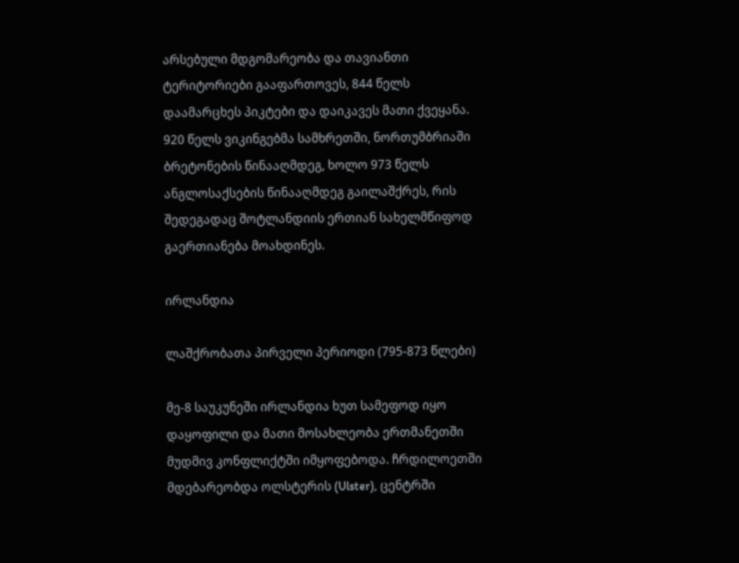არსებული მდგომარეობა და თავიანთი ტერიტორიები გააფართოვეს, 844 წელს დაამარცხეს პიკტები და დაიკავეს მათი ქვეყანა. 920 წელს ვიკინგებმა სამხრეთში, ნორთუმბრიაში ბრეტონების წინააღმდეგ, ხოლო 973 წელს ანგლოსაქსების წინააღმდეგ გაილაშქრეს, რის შედეგადაც შოტლანდიის ერთიან სახელმწიფოდ გაერთიანება მოახდინეს.

ირლანდია

ლაშქრობათა პირველი პერიოდი (795-873 წლები)

მე-8 საუკუნეში ირლანდია ხუთ სამეფოდ იყო დაყოფილი და მათი მოსახლეობა ერთმანეთში მუდმივ კონფლიქტში იმყოფებოდა. ჩრდილოეთში მდებარეობდა ოლსტერის (Ulster), ცენტრში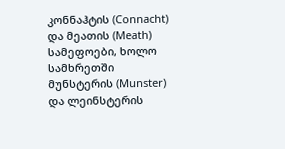კონნაჰტის (Connacht) და მეათის (Meath) სამეფოები, ხოლო სამხრეთში მუნსტერის (Munster) და ლეინსტერის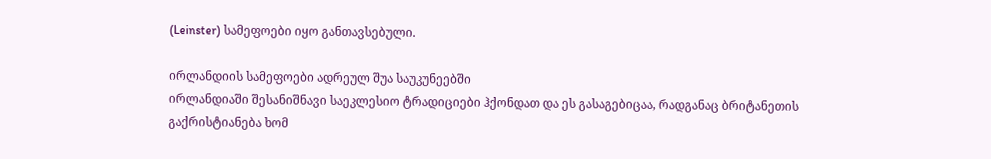(Leinster) სამეფოები იყო განთავსებული.

ირლანდიის სამეფოები ადრეულ შუა საუკუნეებში
ირლანდიაში შესანიშნავი საეკლესიო ტრადიციები ჰქონდათ და ეს გასაგებიცაა, რადგანაც ბრიტანეთის გაქრისტიანება ხომ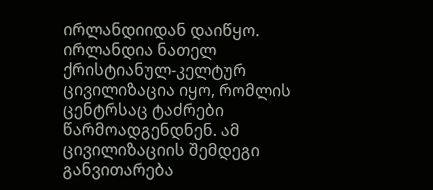ირლანდიიდან დაიწყო. ირლანდია ნათელ ქრისტიანულ-კელტურ ცივილიზაცია იყო, რომლის ცენტრსაც ტაძრები წარმოადგენდნენ. ამ ცივილიზაციის შემდეგი განვითარება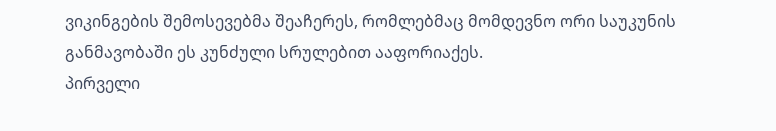ვიკინგების შემოსევებმა შეაჩერეს, რომლებმაც მომდევნო ორი საუკუნის განმავობაში ეს კუნძული სრულებით ააფორიაქეს.
პირველი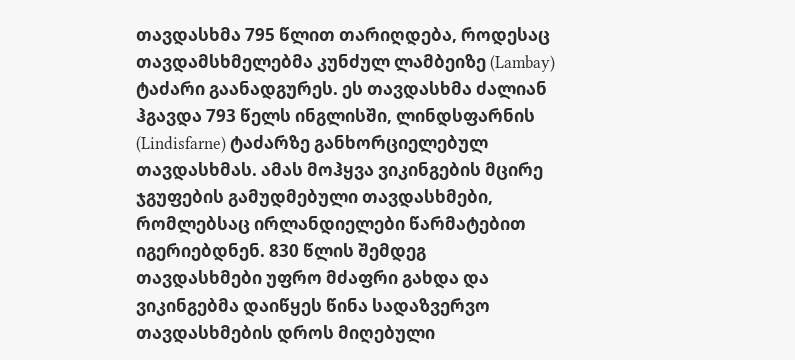თავდასხმა 795 წლით თარიღდება, როდესაც თავდამსხმელებმა კუნძულ ლამბეიზე (Lambay) ტაძარი გაანადგურეს. ეს თავდასხმა ძალიან ჰგავდა 793 წელს ინგლისში, ლინდსფარნის (Lindisfarne) ტაძარზე განხორციელებულ თავდასხმას. ამას მოჰყვა ვიკინგების მცირე ჯგუფების გამუდმებული თავდასხმები, რომლებსაც ირლანდიელები წარმატებით იგერიებდნენ. 830 წლის შემდეგ თავდასხმები უფრო მძაფრი გახდა და ვიკინგებმა დაიწყეს წინა სადაზვერვო თავდასხმების დროს მიღებული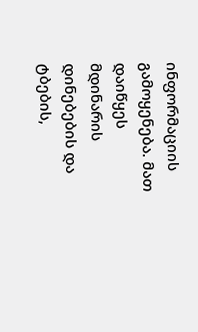ინფორმაციის გამოყენება. მათ დაიწყეს მდინარის დინებების და ტბების,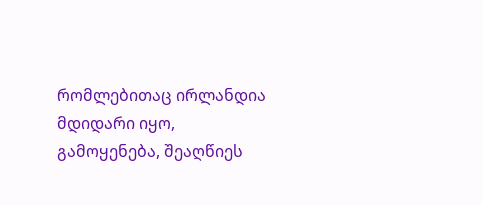რომლებითაც ირლანდია მდიდარი იყო, გამოყენება, შეაღწიეს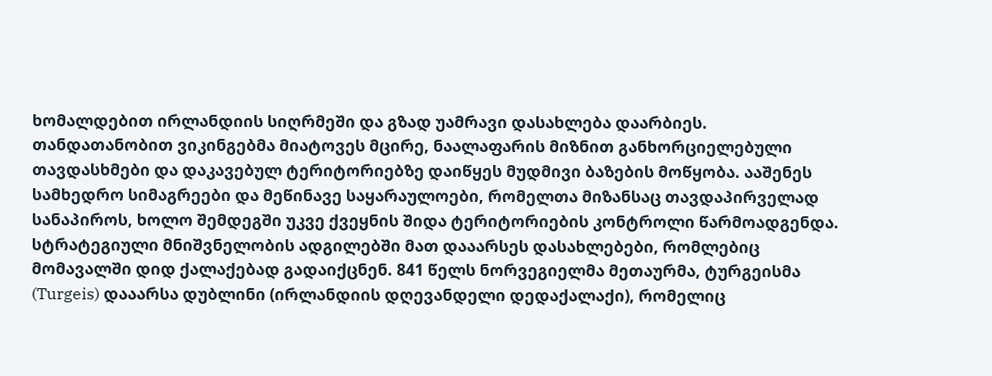ხომალდებით ირლანდიის სიღრმეში და გზად უამრავი დასახლება დაარბიეს.
თანდათანობით ვიკინგებმა მიატოვეს მცირე, ნაალაფარის მიზნით განხორციელებული თავდასხმები და დაკავებულ ტერიტორიებზე დაიწყეს მუდმივი ბაზების მოწყობა. ააშენეს სამხედრო სიმაგრეები და მეწინავე საყარაულოები, რომელთა მიზანსაც თავდაპირველად სანაპიროს, ხოლო შემდეგში უკვე ქვეყნის შიდა ტერიტორიების კონტროლი წარმოადგენდა. სტრატეგიული მნიშვნელობის ადგილებში მათ დააარსეს დასახლებები, რომლებიც მომავალში დიდ ქალაქებად გადაიქცნენ. 841 წელს ნორვეგიელმა მეთაურმა, ტურგეისმა (Turgeis) დააარსა დუბლინი (ირლანდიის დღევანდელი დედაქალაქი), რომელიც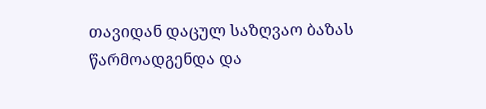თავიდან დაცულ საზღვაო ბაზას წარმოადგენდა და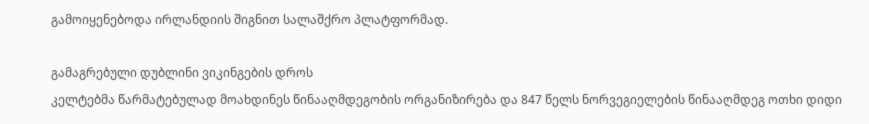გამოიყენებოდა ირლანდიის შიგნით სალაშქრო პლატფორმად.

გამაგრებული დუბლინი ვიკინგების დროს
კელტებმა წარმატებულად მოახდინეს წინააღმდეგობის ორგანიზირება და 847 წელს ნორვეგიელების წინააღმდეგ ოთხი დიდი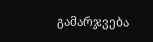გამარჯვება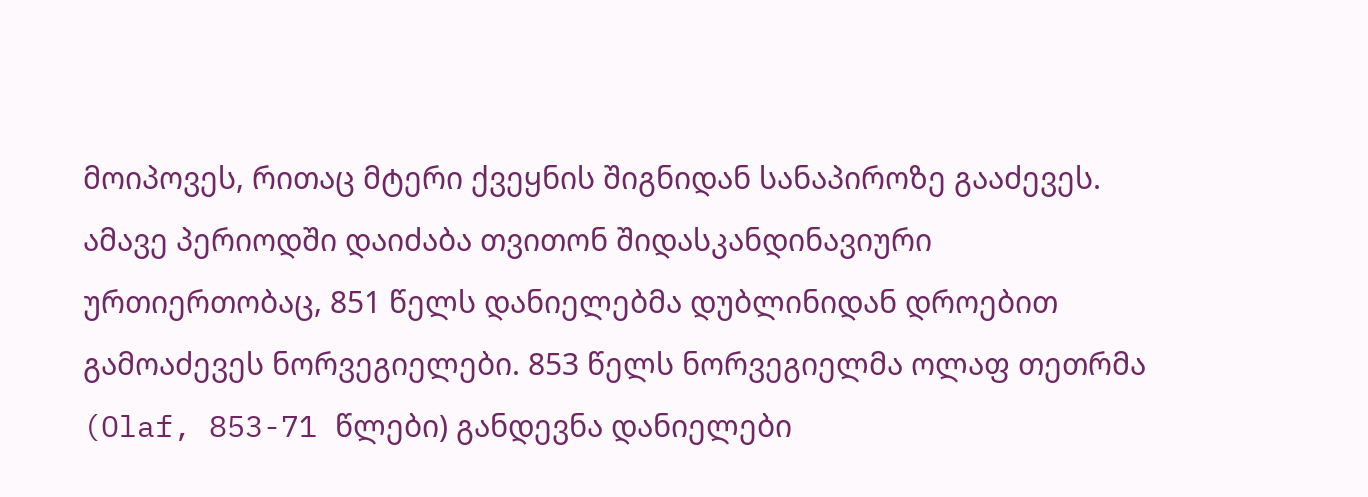მოიპოვეს, რითაც მტერი ქვეყნის შიგნიდან სანაპიროზე გააძევეს. ამავე პერიოდში დაიძაბა თვითონ შიდასკანდინავიური ურთიერთობაც, 851 წელს დანიელებმა დუბლინიდან დროებით გამოაძევეს ნორვეგიელები. 853 წელს ნორვეგიელმა ოლაფ თეთრმა (Olaf, 853-71 წლები) განდევნა დანიელები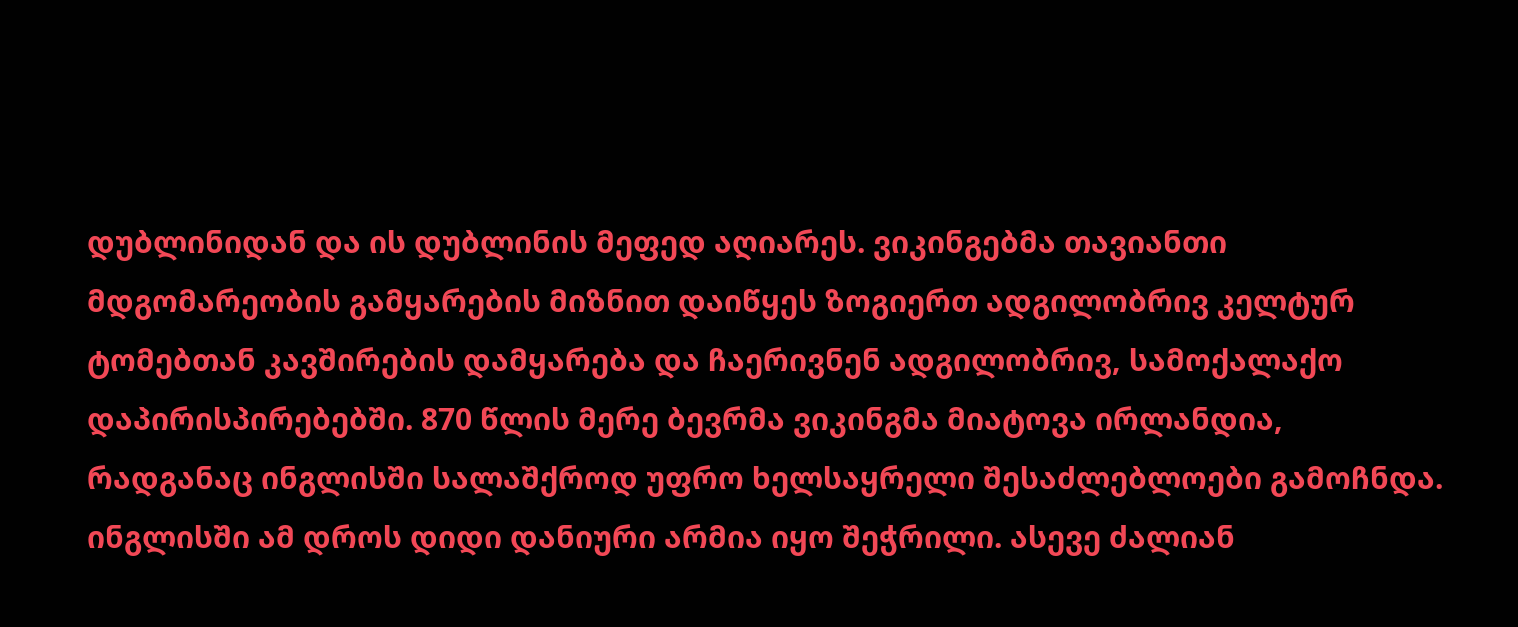დუბლინიდან და ის დუბლინის მეფედ აღიარეს. ვიკინგებმა თავიანთი მდგომარეობის გამყარების მიზნით დაიწყეს ზოგიერთ ადგილობრივ კელტურ ტომებთან კავშირების დამყარება და ჩაერივნენ ადგილობრივ, სამოქალაქო დაპირისპირებებში. 870 წლის მერე ბევრმა ვიკინგმა მიატოვა ირლანდია, რადგანაც ინგლისში სალაშქროდ უფრო ხელსაყრელი შესაძლებლოები გამოჩნდა. ინგლისში ამ დროს დიდი დანიური არმია იყო შეჭრილი. ასევე ძალიან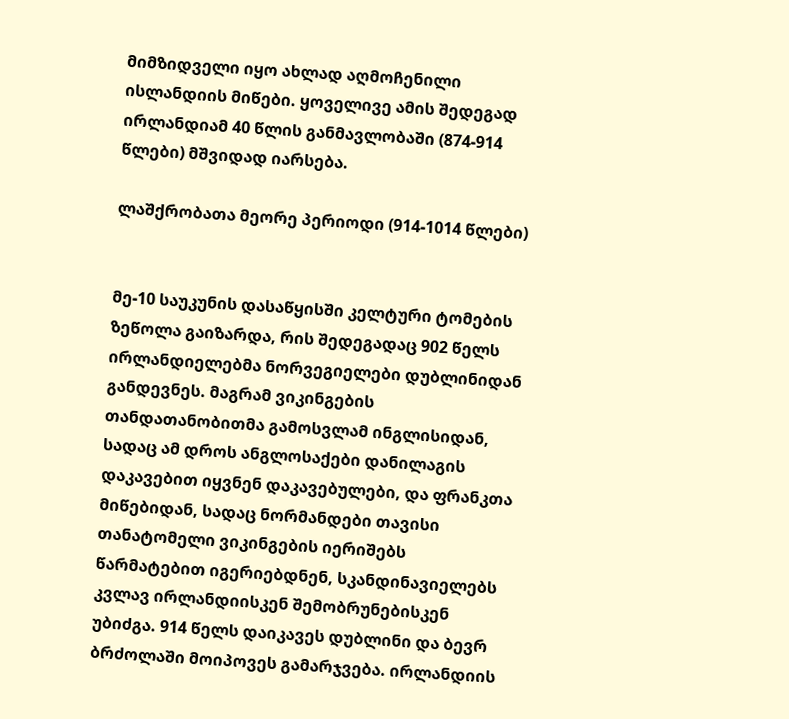მიმზიდველი იყო ახლად აღმოჩენილი ისლანდიის მიწები. ყოველივე ამის შედეგად ირლანდიამ 40 წლის განმავლობაში (874-914 წლები) მშვიდად იარსება.

ლაშქრობათა მეორე პერიოდი (914-1014 წლები)


მე-10 საუკუნის დასაწყისში კელტური ტომების ზეწოლა გაიზარდა, რის შედეგადაც 902 წელს ირლანდიელებმა ნორვეგიელები დუბლინიდან განდევნეს. მაგრამ ვიკინგების თანდათანობითმა გამოსვლამ ინგლისიდან, სადაც ამ დროს ანგლოსაქები დანილაგის დაკავებით იყვნენ დაკავებულები, და ფრანკთა მიწებიდან, სადაც ნორმანდები თავისი თანატომელი ვიკინგების იერიშებს წარმატებით იგერიებდნენ, სკანდინავიელებს კვლავ ირლანდიისკენ შემობრუნებისკენ უბიძგა. 914 წელს დაიკავეს დუბლინი და ბევრ ბრძოლაში მოიპოვეს გამარჯვება. ირლანდიის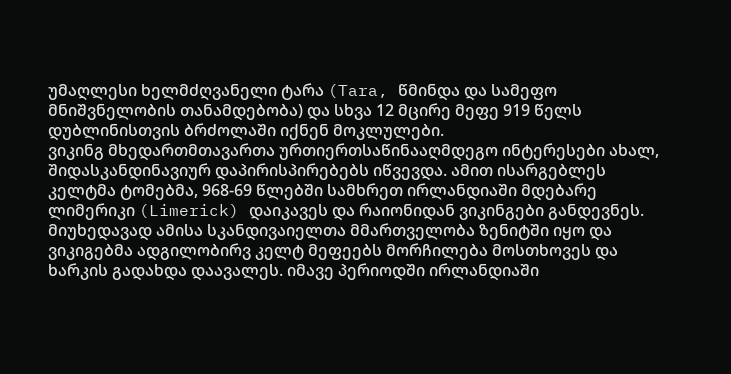უმაღლესი ხელმძღვანელი ტარა (Tara, წმინდა და სამეფო მნიშვნელობის თანამდებობა) და სხვა 12 მცირე მეფე 919 წელს დუბლინისთვის ბრძოლაში იქნენ მოკლულები.
ვიკინგ მხედართმთავართა ურთიერთსაწინააღმდეგო ინტერესები ახალ, შიდასკანდინავიურ დაპირისპირებებს იწვევდა. ამით ისარგებლეს კელტმა ტომებმა, 968-69 წლებში სამხრეთ ირლანდიაში მდებარე ლიმერიკი (Limerick) დაიკავეს და რაიონიდან ვიკინგები განდევნეს. მიუხედავად ამისა სკანდივაიელთა მმართველობა ზენიტში იყო და ვიკიგებმა ადგილობირვ კელტ მეფეებს მორჩილება მოსთხოვეს და ხარკის გადახდა დაავალეს. იმავე პერიოდში ირლანდიაში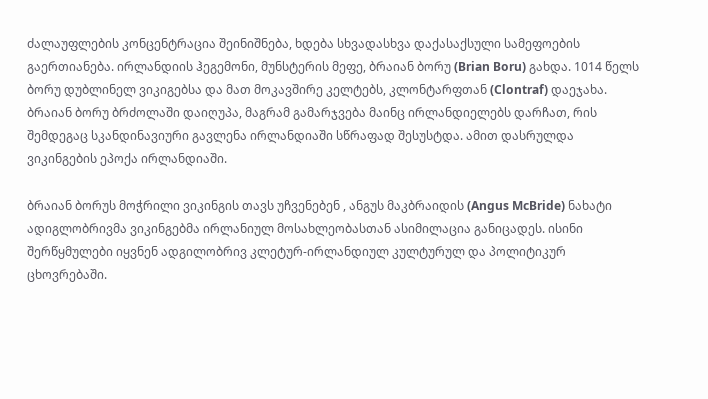ძალაუფლების კონცენტრაცია შეინიშნება, ხდება სხვადასხვა დაქასაქსული სამეფოების გაერთიანება. ირლანდიის ჰეგემონი, მუნსტერის მეფე, ბრაიან ბორუ (Brian Boru) გახდა. 1014 წელს ბორუ დუბლინელ ვიკიგებსა და მათ მოკავშირე კელტებს, კლონტარფთან (Clontraf) დაეჯახა. ბრაიან ბორუ ბრძოლაში დაიღუპა, მაგრამ გამარჯვება მაინც ირლანდიელებს დარჩათ, რის შემდეგაც სკანდინავიური გავლენა ირლანდიაში სწრაფად შესუსტდა. ამით დასრულდა ვიკინგების ეპოქა ირლანდიაში.

ბრაიან ბორუს მოჭრილი ვიკინგის თავს უჩვენებენ , ანგუს მაკბრაიდის (Angus McBride) ნახატი
ადიგლობრივმა ვიკინგებმა ირლანიულ მოსახლეობასთან ასიმილაცია განიცადეს. ისინი შერწყმულები იყვნენ ადგილობრივ კლეტურ-ირლანდიულ კულტურულ და პოლიტიკურ ცხოვრებაში.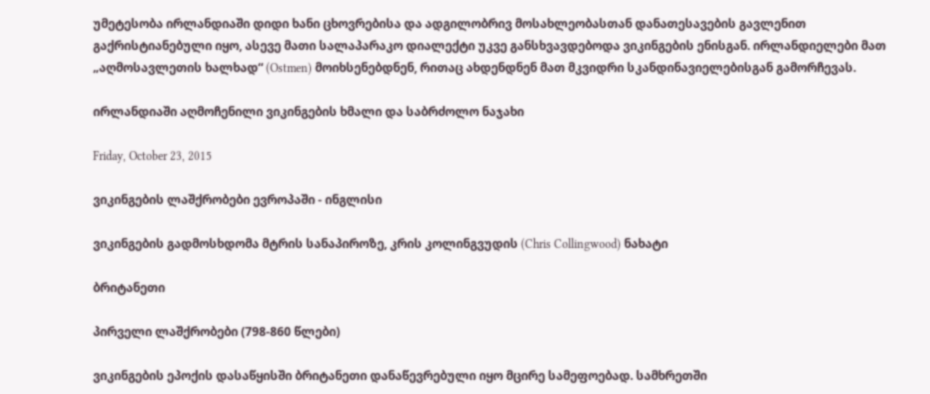უმეტესობა ირლანდიაში დიდი ხანი ცხოვრებისა და ადგილობრივ მოსახლეობასთან დანათესავების გავლენით გაქრისტიანებული იყო, ასევე მათი სალაპარაკო დიალექტი უკვე განსხვავდებოდა ვიკინგების ენისგან. ირლანდიელები მათ „აღმოსავლეთის ხალხად“ (Ostmen) მოიხსენებდნენ, რითაც ახდენდნენ მათ მკვიდრი სკანდინავიელებისგან გამორჩევას.

ირლანდიაში აღმოჩენილი ვიკინგების ხმალი და საბრძოლო ნაჯახი

Friday, October 23, 2015

ვიკინგების ლაშქრობები ევროპაში - ინგლისი

ვიკინგების გადმოსხდომა მტრის სანაპიროზე, კრის კოლინგვუდის (Chris Collingwood) ნახატი

ბრიტანეთი

პირველი ლაშქრობები (798-860 წლები)

ვიკინგების ეპოქის დასაწყისში ბრიტანეთი დანაწევრებული იყო მცირე სამეფოებად. სამხრეთში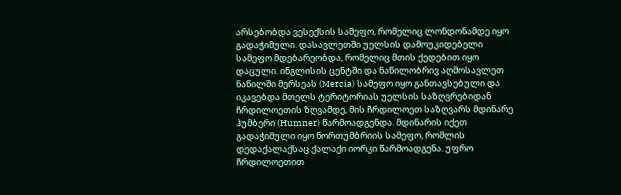არსებობდა ვესექსის სამეფო, რომელიც ლონდონამდე იყო გადაჭიმული. დასავლეთში უელსის დამოუკიდებელი სამეფო მდებარეობდა, რომელიც მთის ქედებით იყო დაცული. ინგლისის ცენტში და ნაწილობრივ აღმოსავლეთ ნაწილში მერსეას (Mercia) სამეფო იყო განთავსებული და იკავებდა მთელს ტერიტორიას უელსის საზღვრებიდან ჩრდილოეთის ზღვამდე, მის ჩრდილოეთ საზღვარს მდინარე ჰუმბერი (Humner) წარმოადგენდა. მდინარის იქეთ გადაჭიმული იყო ნორთუმბრიის სამეფო, რომლის დედაქალაქსაც ქალაქი იორკი წარმოადგენა. უფრო ჩრდილოეთით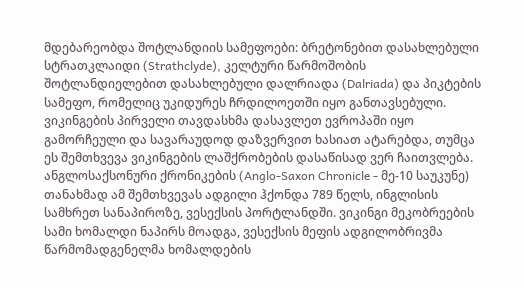მდებარეობდა შოტლანდიის სამეფოები: ბრეტონებით დასახლებული სტრათკლაიდი (Strathclyde), კელტური წარმოშობის შოტლანდიელებით დასახლებული დალრიადა (Dalriada) და პიკტების სამეფო, რომელიც უკიდურეს ჩრდილოეთში იყო განთავსებული.
ვიკინგების პირველი თავდასხმა დასავლეთ ევროპაში იყო გამორჩეული და სავარაუდოდ დაზვერვით ხასიათ ატარებდა, თუმცა ეს შემთხვევა ვიკინგების ლაშქრობების დასაწისად ვერ ჩაითვლება. ანგლოსაქსონური ქრონიკების (Anglo-Saxon Chronicle - მე-10 საუკუნე) თანახმად ამ შემთხვევას ადგილი ჰქონდა 789 წელს, ინგლისის სამხრეთ სანაპიროზე, ვესექსის პორტლანდში. ვიკინგი მეკობრეების სამი ხომალდი ნაპირს მოადგა, ვესექსის მეფის ადგილობრივმა წარმომადგენელმა ხომალდების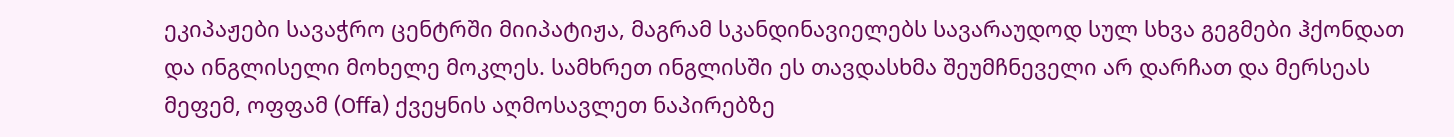ეკიპაჟები სავაჭრო ცენტრში მიიპატიჟა, მაგრამ სკანდინავიელებს სავარაუდოდ სულ სხვა გეგმები ჰქონდათ და ინგლისელი მოხელე მოკლეს. სამხრეთ ინგლისში ეს თავდასხმა შეუმჩნეველი არ დარჩათ და მერსეას მეფემ, ოფფამ (Offa) ქვეყნის აღმოსავლეთ ნაპირებზე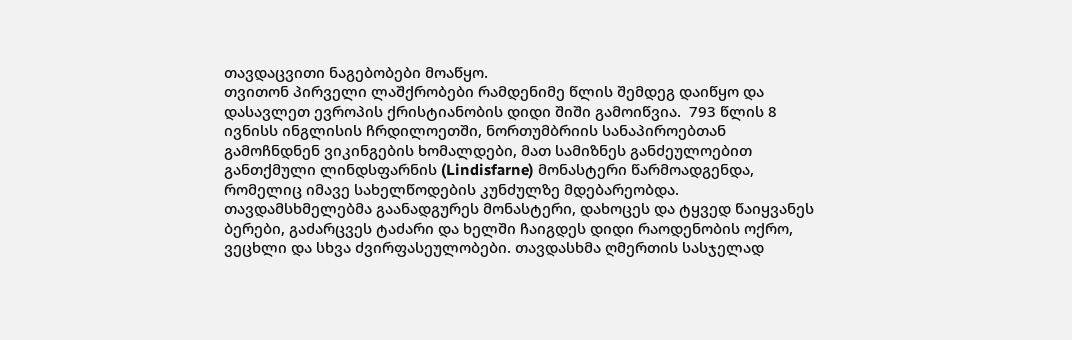თავდაცვითი ნაგებობები მოაწყო.
თვითონ პირველი ლაშქრობები რამდენიმე წლის შემდეგ დაიწყო და დასავლეთ ევროპის ქრისტიანობის დიდი შიში გამოიწვია.  793 წლის 8 ივნისს ინგლისის ჩრდილოეთში, ნორთუმბრიის სანაპიროებთან გამოჩნდნენ ვიკინგების ხომალდები, მათ სამიზნეს განძეულოებით განთქმული ლინდსფარნის (Lindisfarne) მონასტერი წარმოადგენდა, რომელიც იმავე სახელწოდების კუნძულზე მდებარეობდა. თავდამსხმელებმა გაანადგურეს მონასტერი, დახოცეს და ტყვედ წაიყვანეს ბერები, გაძარცვეს ტაძარი და ხელში ჩაიგდეს დიდი რაოდენობის ოქრო, ვეცხლი და სხვა ძვირფასეულობები. თავდასხმა ღმერთის სასჯელად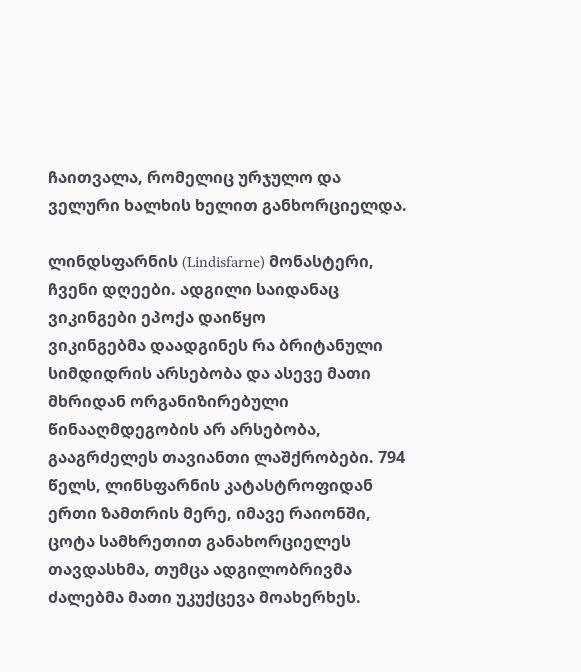ჩაითვალა, რომელიც ურჯულო და ველური ხალხის ხელით განხორციელდა.

ლინდსფარნის (Lindisfarne) მონასტერი, ჩვენი დღეები. ადგილი საიდანაც ვიკინგები ეპოქა დაიწყო
ვიკინგებმა დაადგინეს რა ბრიტანული სიმდიდრის არსებობა და ასევე მათი მხრიდან ორგანიზირებული წინააღმდეგობის არ არსებობა, გააგრძელეს თავიანთი ლაშქრობები. 794 წელს, ლინსფარნის კატასტროფიდან ერთი ზამთრის მერე, იმავე რაიონში, ცოტა სამხრეთით განახორციელეს თავდასხმა, თუმცა ადგილობრივმა ძალებმა მათი უკუქცევა მოახერხეს.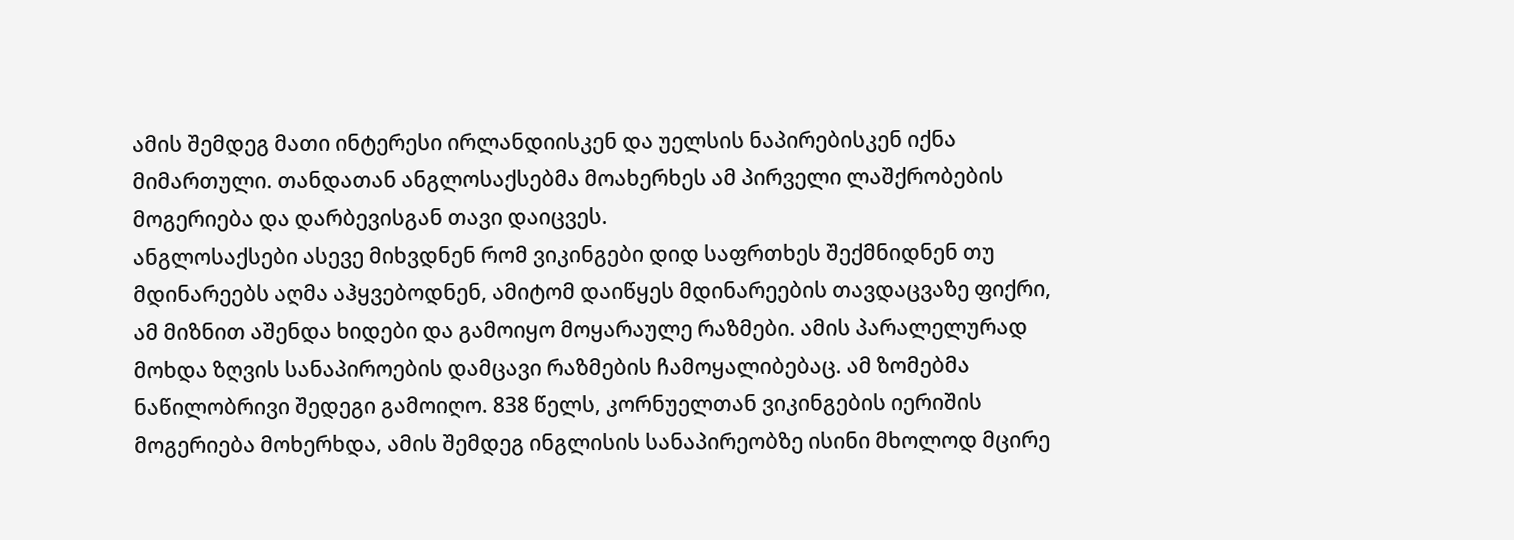ამის შემდეგ მათი ინტერესი ირლანდიისკენ და უელსის ნაპირებისკენ იქნა მიმართული. თანდათან ანგლოსაქსებმა მოახერხეს ამ პირველი ლაშქრობების მოგერიება და დარბევისგან თავი დაიცვეს.
ანგლოსაქსები ასევე მიხვდნენ რომ ვიკინგები დიდ საფრთხეს შექმნიდნენ თუ მდინარეებს აღმა აჰყვებოდნენ, ამიტომ დაიწყეს მდინარეების თავდაცვაზე ფიქრი, ამ მიზნით აშენდა ხიდები და გამოიყო მოყარაულე რაზმები. ამის პარალელურად მოხდა ზღვის სანაპიროების დამცავი რაზმების ჩამოყალიბებაც. ამ ზომებმა ნაწილობრივი შედეგი გამოიღო. 838 წელს, კორნუელთან ვიკინგების იერიშის მოგერიება მოხერხდა, ამის შემდეგ ინგლისის სანაპირეობზე ისინი მხოლოდ მცირე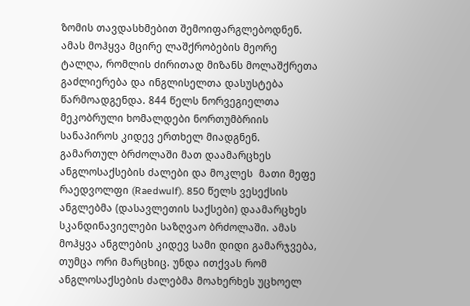ზომის თავდასხმებით შემოიფარგლებოდნენ.
ამას მოჰყვა მცირე ლაშქრობების მეორე ტალღა, რომლის ძირითად მიზანს მოლაშქრეთა გაძლიერება და ინგლისელთა დასუსტება წარმოადგენდა. 844 წელს ნორვეგიელთა მეკობრული ხომალდები ნორთუმბრიის სანაპიროს კიდევ ერთხელ მიადგნენ. გამართულ ბრძოლაში მათ დაამარცხეს ანგლოსაქსების ძალები და მოკლეს  მათი მეფე რაედვოლფი (Raedwulf). 850 წელს ვესექსის ანგლებმა (დასავლეთის საქსები) დაამარცხეს სკანდინავიელები საზღვაო ბრძოლაში. ამას მოჰყვა ანგლების კიდევ სამი დიდი გამარჯვება, თუმცა ორი მარცხიც. უნდა ითქვას რომ ანგლოსაქსების ძალებმა მოახერხეს უცხოელ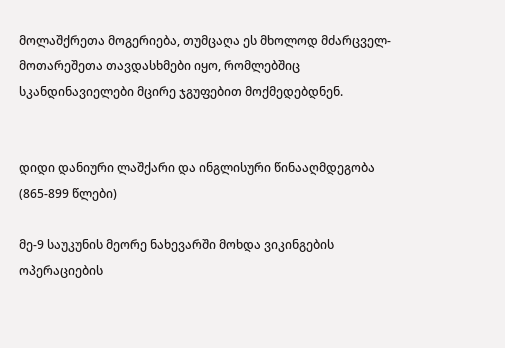მოლაშქრეთა მოგერიება, თუმცაღა ეს მხოლოდ მძარცველ-მოთარეშეთა თავდასხმები იყო, რომლებშიც სკანდინავიელები მცირე ჯგუფებით მოქმედებდნენ.


დიდი დანიური ლაშქარი და ინგლისური წინააღმდეგობა (865-899 წლები)

მე-9 საუკუნის მეორე ნახევარში მოხდა ვიკინგების ოპერაციების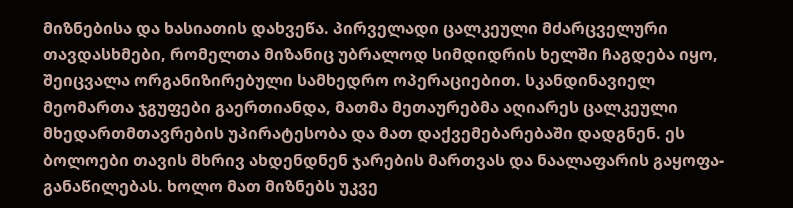მიზნებისა და ხასიათის დახვეწა. პირველადი ცალკეული მძარცველური თავდასხმები, რომელთა მიზანიც უბრალოდ სიმდიდრის ხელში ჩაგდება იყო, შეიცვალა ორგანიზირებული სამხედრო ოპერაციებით. სკანდინავიელ მეომართა ჯგუფები გაერთიანდა, მათმა მეთაურებმა აღიარეს ცალკეული მხედართმთავრების უპირატესობა და მათ დაქვემებარებაში დადგნენ. ეს ბოლოები თავის მხრივ ახდენდნენ ჯარების მართვას და ნაალაფარის გაყოფა-განაწილებას. ხოლო მათ მიზნებს უკვე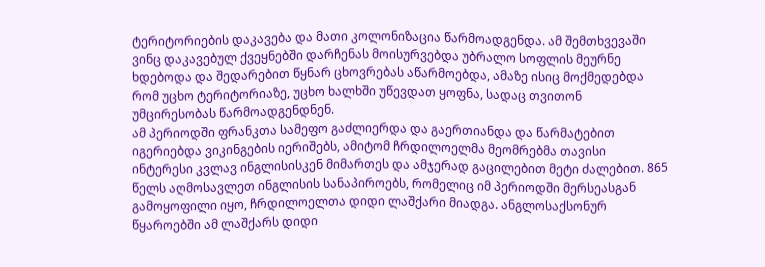ტერიტორიების დაკავება და მათი კოლონიზაცია წარმოადგენდა. ამ შემთხვევაში ვინც დაკავებულ ქვეყნებში დარჩენას მოისურვებდა უბრალო სოფლის მეურნე ხდებოდა და შედარებით წყნარ ცხოვრებას აწარმოებდა, ამაზე ისიც მოქმედებდა რომ უცხო ტერიტორიაზე, უცხო ხალხში უწევდათ ყოფნა, სადაც თვითონ უმცირესობას წარმოადგენდნენ.
ამ პერიოდში ფრანკთა სამეფო გაძლიერდა და გაერთიანდა და წარმატებით იგერიებდა ვიკინგების იერიშებს, ამიტომ ჩრდილოელმა მეომრებმა თავისი ინტერესი კვლავ ინგლისისკენ მიმართეს და ამჯერად გაცილებით მეტი ძალებით. 865 წელს აღმოსავლეთ ინგლისის სანაპიროებს, რომელიც იმ პერიოდში მერსეასგან გამოყოფილი იყო, ჩრდილოელთა დიდი ლაშქარი მიადგა. ანგლოსაქსონურ წყაროებში ამ ლაშქარს დიდი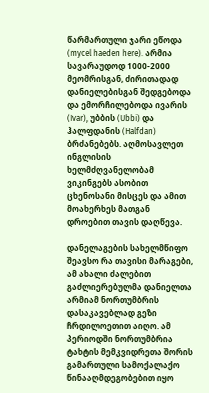წარმართული ჯარი ეწოდა (mycel haeden here). არმია სავარაუდოდ 1000-2000 მეომრისგან, ძირითადად დანიელებისგან შედგებოდა და ემორჩილებოდა ივარის (Ivar), უბბის (Ubbi) და ჰალფდანის (Halfdan) ბრძანებებს. აღმოსავლეთ ინგლისის ხელმძღვანელობამ ვიკინგებს ასობით ცხენოსანი მისცეს და ამით მოახერხეს მათგან დროებით თავის დაღწევა.

დანელაგების სახელმწიფო
შეავსო რა თავისი მარაგები, ამ ახალი ძალებით გაძლიერებულმა დანიელთა არმიამ ნორთუმბრის დასაკავებლად გეზი ჩრდილოეთით აიღო. ამ პერიოდში ნორთუმბრია ტახტის მემკვიდრეთა შორის გამართული სამოქალაქო წინააღმდეგობებით იყო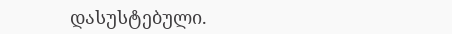დასუსტებული.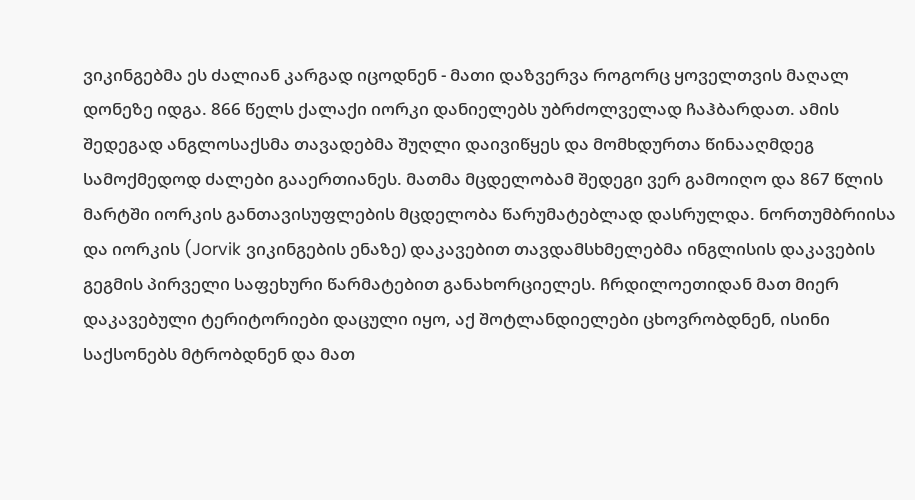ვიკინგებმა ეს ძალიან კარგად იცოდნენ - მათი დაზვერვა როგორც ყოველთვის მაღალ დონეზე იდგა. 866 წელს ქალაქი იორკი დანიელებს უბრძოლველად ჩაჰბარდათ. ამის შედეგად ანგლოსაქსმა თავადებმა შუღლი დაივიწყეს და მომხდურთა წინააღმდეგ სამოქმედოდ ძალები გააერთიანეს. მათმა მცდელობამ შედეგი ვერ გამოიღო და 867 წლის მარტში იორკის განთავისუფლების მცდელობა წარუმატებლად დასრულდა. ნორთუმბრიისა და იორკის (Jorvik ვიკინგების ენაზე) დაკავებით თავდამსხმელებმა ინგლისის დაკავების გეგმის პირველი საფეხური წარმატებით განახორციელეს. ჩრდილოეთიდან მათ მიერ დაკავებული ტერიტორიები დაცული იყო, აქ შოტლანდიელები ცხოვრობდნენ, ისინი საქსონებს მტრობდნენ და მათ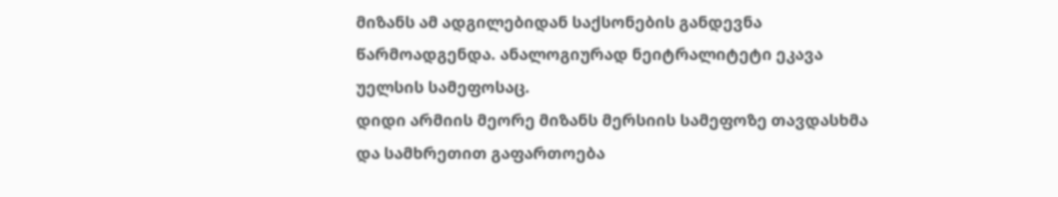მიზანს ამ ადგილებიდან საქსონების განდევნა წარმოადგენდა. ანალოგიურად ნეიტრალიტეტი ეკავა უელსის სამეფოსაც.
დიდი არმიის მეორე მიზანს მერსიის სამეფოზე თავდასხმა და სამხრეთით გაფართოება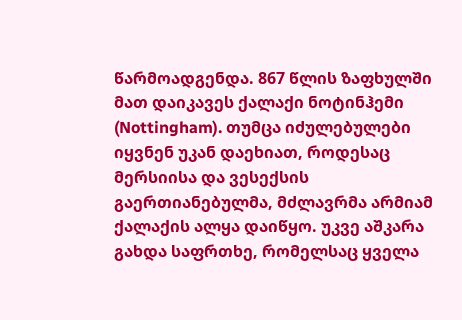წარმოადგენდა. 867 წლის ზაფხულში მათ დაიკავეს ქალაქი ნოტინჰემი (Nottingham). თუმცა იძულებულები იყვნენ უკან დაეხიათ, როდესაც მერსიისა და ვესექსის გაერთიანებულმა, მძლავრმა არმიამ ქალაქის ალყა დაიწყო. უკვე აშკარა გახდა საფრთხე, რომელსაც ყველა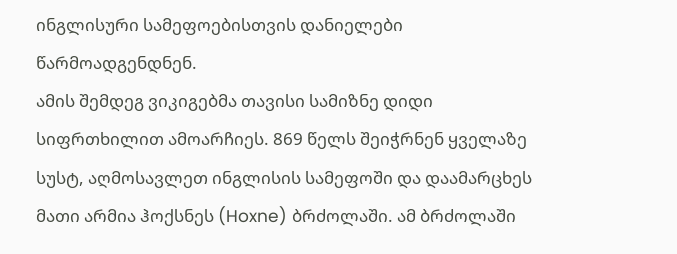ინგლისური სამეფოებისთვის დანიელები წარმოადგენდნენ.
ამის შემდეგ ვიკიგებმა თავისი სამიზნე დიდი სიფრთხილით ამოარჩიეს. 869 წელს შეიჭრნენ ყველაზე სუსტ, აღმოსავლეთ ინგლისის სამეფოში და დაამარცხეს მათი არმია ჰოქსნეს (Hoxne) ბრძოლაში. ამ ბრძოლაში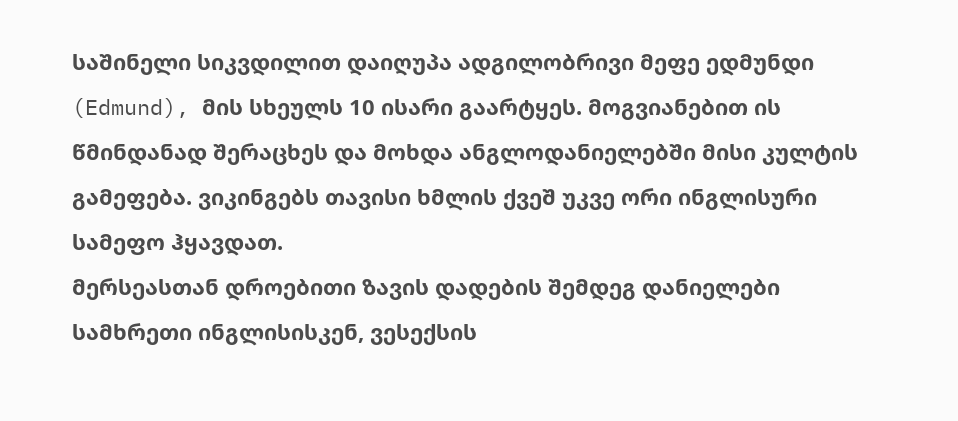საშინელი სიკვდილით დაიღუპა ადგილობრივი მეფე ედმუნდი (Edmund), მის სხეულს 10 ისარი გაარტყეს. მოგვიანებით ის წმინდანად შერაცხეს და მოხდა ანგლოდანიელებში მისი კულტის გამეფება. ვიკინგებს თავისი ხმლის ქვეშ უკვე ორი ინგლისური სამეფო ჰყავდათ.
მერსეასთან დროებითი ზავის დადების შემდეგ დანიელები სამხრეთი ინგლისისკენ, ვესექსის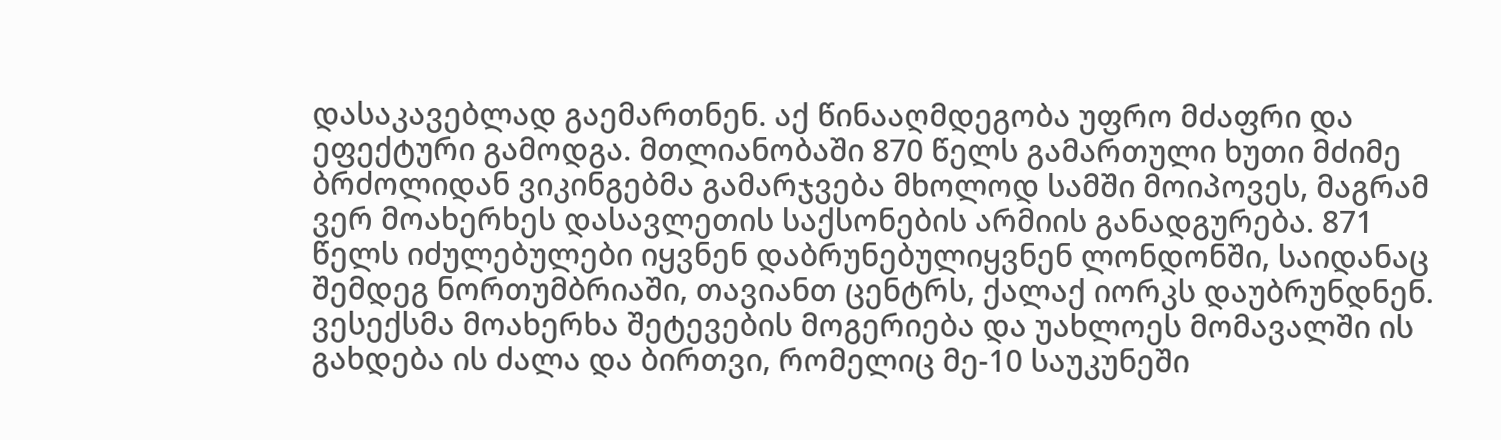დასაკავებლად გაემართნენ. აქ წინააღმდეგობა უფრო მძაფრი და ეფექტური გამოდგა. მთლიანობაში 870 წელს გამართული ხუთი მძიმე ბრძოლიდან ვიკინგებმა გამარჯვება მხოლოდ სამში მოიპოვეს, მაგრამ ვერ მოახერხეს დასავლეთის საქსონების არმიის განადგურება. 871 წელს იძულებულები იყვნენ დაბრუნებულიყვნენ ლონდონში, საიდანაც შემდეგ ნორთუმბრიაში, თავიანთ ცენტრს, ქალაქ იორკს დაუბრუნდნენ. ვესექსმა მოახერხა შეტევების მოგერიება და უახლოეს მომავალში ის გახდება ის ძალა და ბირთვი, რომელიც მე-10 საუკუნეში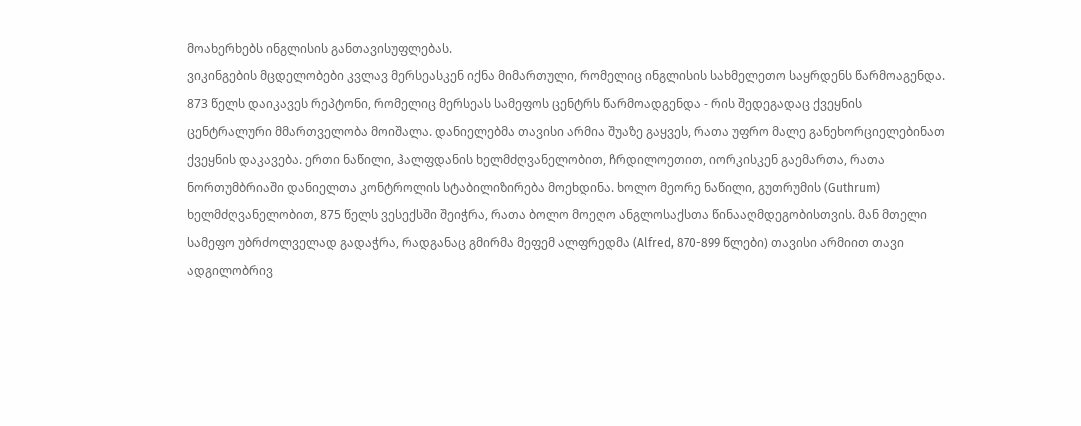მოახერხებს ინგლისის განთავისუფლებას.
ვიკინგების მცდელობები კვლავ მერსეასკენ იქნა მიმართული, რომელიც ინგლისის სახმელეთო საყრდენს წარმოაგენდა. 873 წელს დაიკავეს რეპტონი, რომელიც მერსეას სამეფოს ცენტრს წარმოადგენდა - რის შედეგადაც ქვეყნის ცენტრალური მმართველობა მოიშალა. დანიელებმა თავისი არმია შუაზე გაყვეს, რათა უფრო მალე განეხორციელებინათ ქვეყნის დაკავება. ერთი ნაწილი, ჰალფდანის ხელმძღვანელობით, ჩრდილოეთით, იორკისკენ გაემართა, რათა ნორთუმბრიაში დანიელთა კონტროლის სტაბილიზირება მოეხდინა. ხოლო მეორე ნაწილი, გუთრუმის (Guthrum) ხელმძღვანელობით, 875 წელს ვესექსში შეიჭრა, რათა ბოლო მოეღო ანგლოსაქსთა წინააღმდეგობისთვის. მან მთელი სამეფო უბრძოლველად გადაჭრა, რადგანაც გმირმა მეფემ ალფრედმა (Alfred, 870-899 წლები) თავისი არმიით თავი ადგილობრივ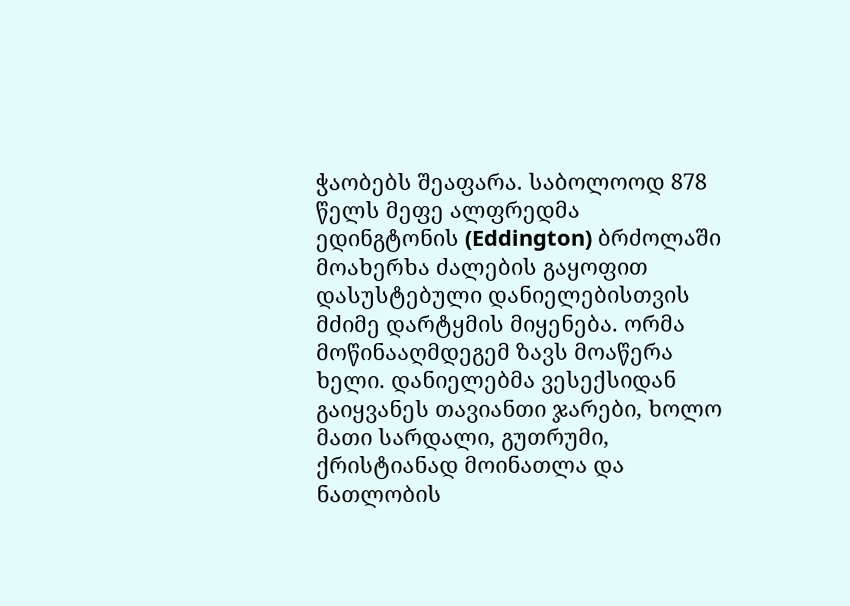ჭაობებს შეაფარა. საბოლოოდ 878 წელს მეფე ალფრედმა ედინგტონის (Eddington) ბრძოლაში მოახერხა ძალების გაყოფით დასუსტებული დანიელებისთვის მძიმე დარტყმის მიყენება. ორმა მოწინააღმდეგემ ზავს მოაწერა ხელი. დანიელებმა ვესექსიდან გაიყვანეს თავიანთი ჯარები, ხოლო მათი სარდალი, გუთრუმი, ქრისტიანად მოინათლა და ნათლობის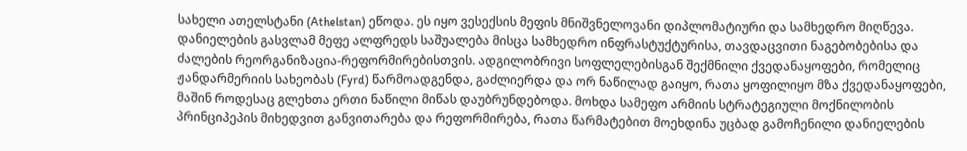სახელი ათელსტანი (Athelstan) ეწოდა. ეს იყო ვესექსის მეფის მნიშვნელოვანი დიპლომატიური და სამხედრო მიღწევა.
დანიელების გასვლამ მეფე ალფრედს საშუალება მისცა სამხედრო ინფრასტუქტურისა, თავდაცვითი ნაგებობებისა და ძალების რეორგანიზაცია-რეფორმირებისთვის. ადგილობრივი სოფლელებისგან შექმნილი ქვედანაყოფები, რომელიც ჟანდარმერიის სახეობას (Fyrd) წარმოადგენდა, გაძლიერდა და ორ ნაწილად გაიყო, რათა ყოფილიყო მზა ქვედანაყოფები, მაშინ როდესაც გლეხთა ერთი ნაწილი მიწას დაუბრუნდებოდა. მოხდა სამეფო არმიის სტრატეგიული მოქნილობის პრინციპეპის მიხედვით განვითარება და რეფორმირება, რათა წარმატებით მოეხდინა უცბად გამოჩენილი დანიელების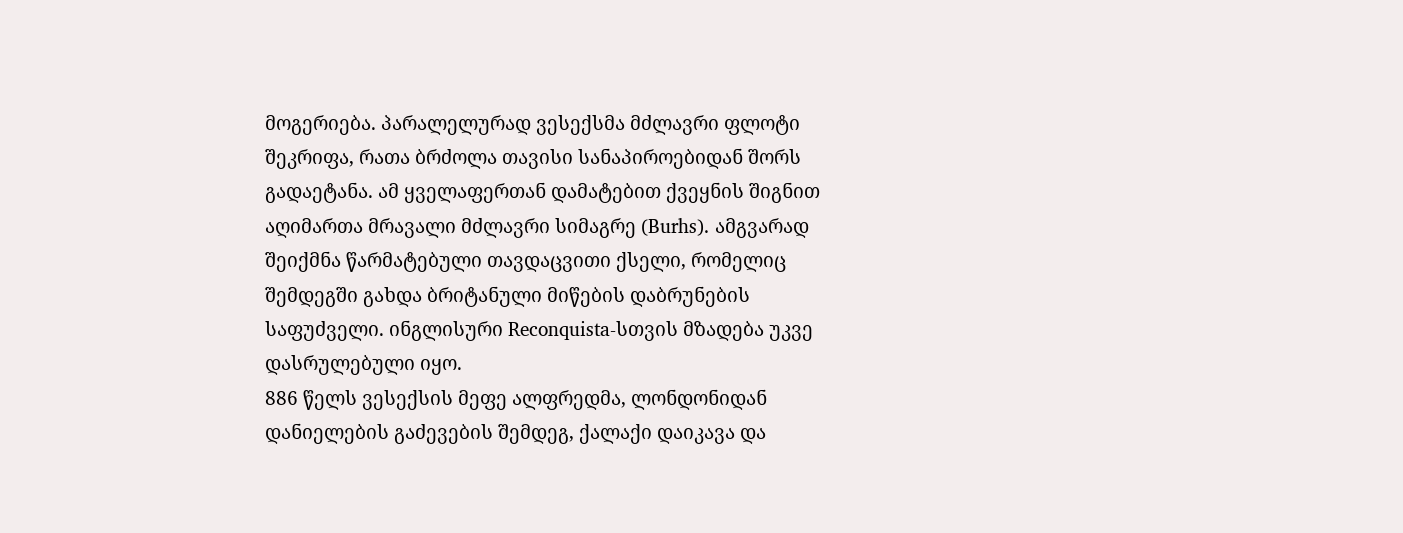მოგერიება. პარალელურად ვესექსმა მძლავრი ფლოტი შეკრიფა, რათა ბრძოლა თავისი სანაპიროებიდან შორს გადაეტანა. ამ ყველაფერთან დამატებით ქვეყნის შიგნით აღიმართა მრავალი მძლავრი სიმაგრე (Burhs). ამგვარად შეიქმნა წარმატებული თავდაცვითი ქსელი, რომელიც შემდეგში გახდა ბრიტანული მიწების დაბრუნების საფუძველი. ინგლისური Reconquista-სთვის მზადება უკვე დასრულებული იყო.
886 წელს ვესექსის მეფე ალფრედმა, ლონდონიდან დანიელების გაძევების შემდეგ, ქალაქი დაიკავა და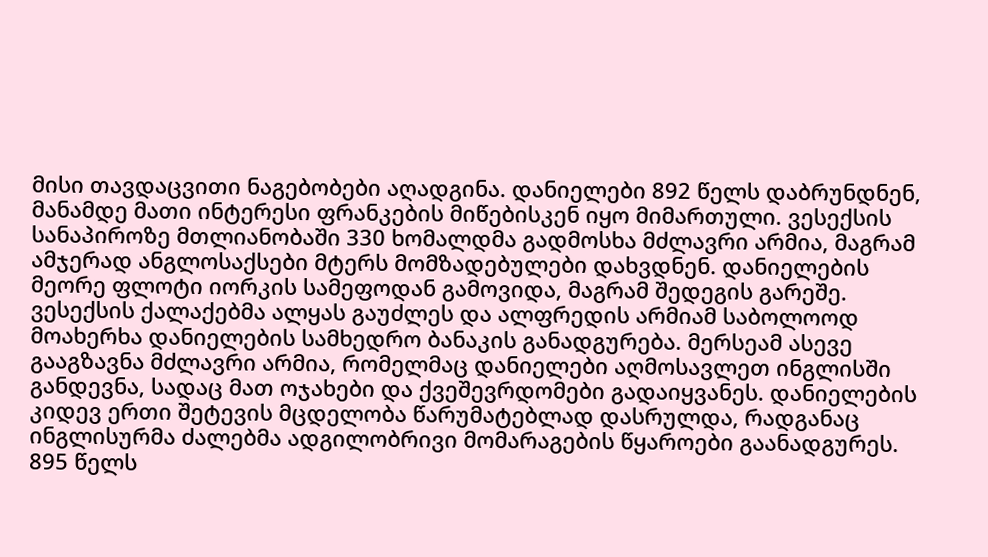მისი თავდაცვითი ნაგებობები აღადგინა. დანიელები 892 წელს დაბრუნდნენ, მანამდე მათი ინტერესი ფრანკების მიწებისკენ იყო მიმართული. ვესექსის სანაპიროზე მთლიანობაში 330 ხომალდმა გადმოსხა მძლავრი არმია, მაგრამ ამჯერად ანგლოსაქსები მტერს მომზადებულები დახვდნენ. დანიელების მეორე ფლოტი იორკის სამეფოდან გამოვიდა, მაგრამ შედეგის გარეშე. ვესექსის ქალაქებმა ალყას გაუძლეს და ალფრედის არმიამ საბოლოოდ მოახერხა დანიელების სამხედრო ბანაკის განადგურება. მერსეამ ასევე გააგზავნა მძლავრი არმია, რომელმაც დანიელები აღმოსავლეთ ინგლისში განდევნა, სადაც მათ ოჯახები და ქვეშევრდომები გადაიყვანეს. დანიელების კიდევ ერთი შეტევის მცდელობა წარუმატებლად დასრულდა, რადგანაც ინგლისურმა ძალებმა ადგილობრივი მომარაგების წყაროები გაანადგურეს. 895 წელს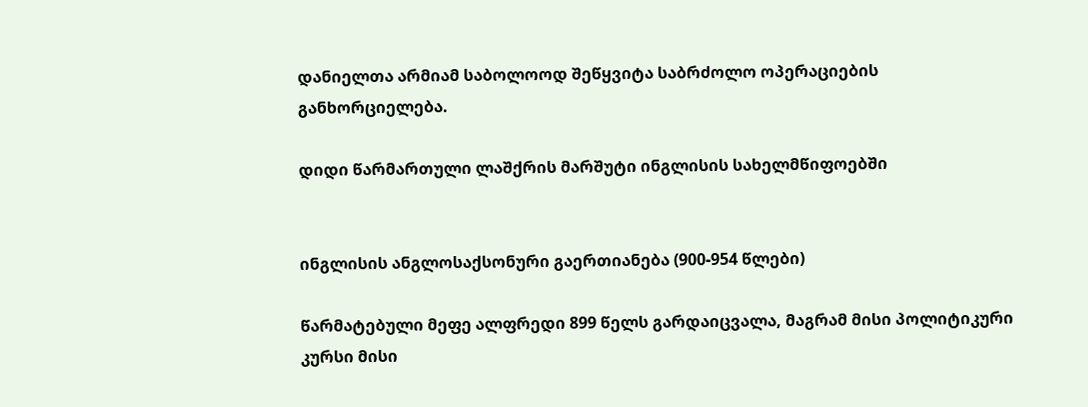დანიელთა არმიამ საბოლოოდ შეწყვიტა საბრძოლო ოპერაციების განხორციელება.

დიდი წარმართული ლაშქრის მარშუტი ინგლისის სახელმწიფოებში


ინგლისის ანგლოსაქსონური გაერთიანება (900-954 წლები)

წარმატებული მეფე ალფრედი 899 წელს გარდაიცვალა, მაგრამ მისი პოლიტიკური კურსი მისი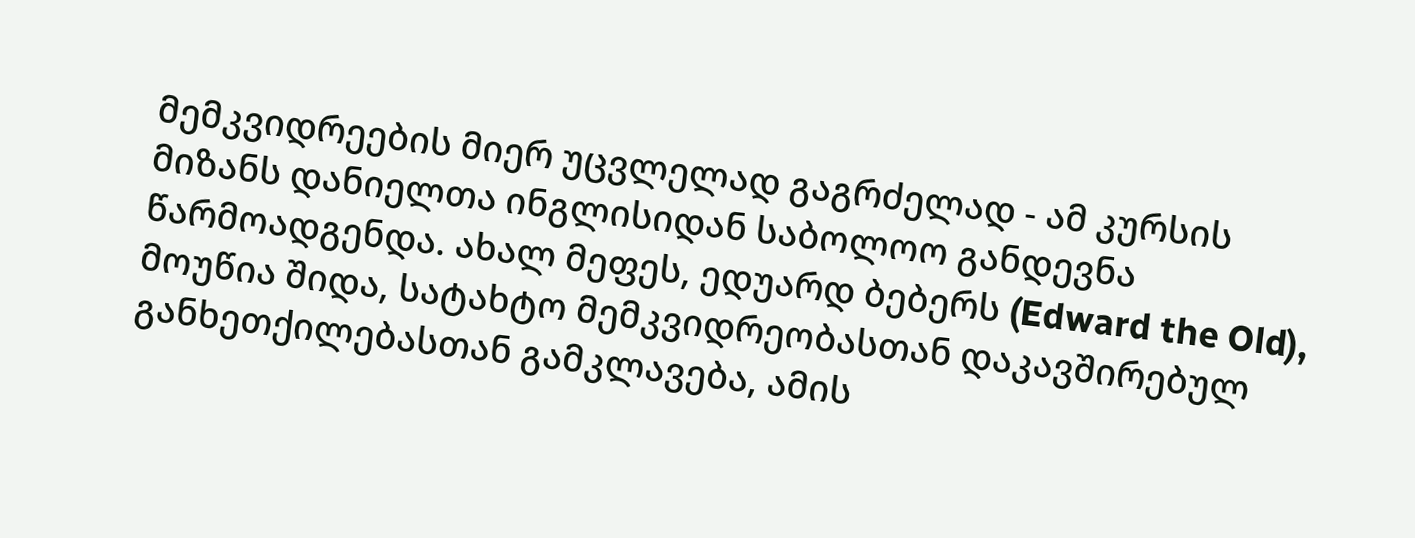მემკვიდრეების მიერ უცვლელად გაგრძელად - ამ კურსის მიზანს დანიელთა ინგლისიდან საბოლოო განდევნა წარმოადგენდა. ახალ მეფეს, ედუარდ ბებერს (Edward the Old), მოუწია შიდა, სატახტო მემკვიდრეობასთან დაკავშირებულ განხეთქილებასთან გამკლავება, ამის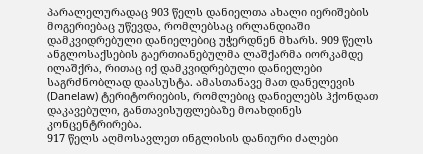პარალელურადაც 903 წელს დანიელთა ახალი იერიშების მოგერიებაც უწევდა, რომლებსაც ირლანდიაში დამკვიდრებული დანიელებიც უჭერდნენ მხარს. 909 წელს ანგლოსაქსების გაერთიანებულმა ლაშქარმა იორკამდე ილაშქრა, რითაც იქ დამკვიდრებული დანიელები საგრძნობლად დაასუსტა. ამასთანავე მათ დანელევის (Danelaw) ტერიტორიების, რომლებიც დანიელებს ჰქონდათ დაკავებული, განთავისუფლებაზე მოახდინეს კონცენტრირება.
917 წელს აღმოსავლეთ ინგლისის დანიური ძალები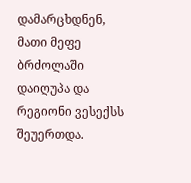დამარცხდნენ, მათი მეფე ბრძოლაში დაიღუპა და რეგიონი ვესექსს შეუერთდა.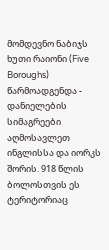მომდევნო ნაბიჯს ხუთი რაიონი (Five Boroughs) წარმოადგენდა - დანიელების სიმაგრეები აღმოსავლეთ ინგლისსა და იორკს შორის. 918 წლის ბოლოსთვის ეს ტერიტორიაც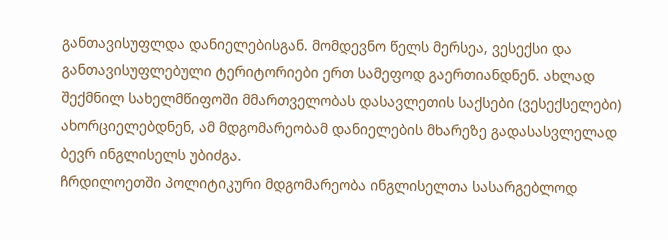განთავისუფლდა დანიელებისგან. მომდევნო წელს მერსეა, ვესექსი და განთავისუფლებული ტერიტორიები ერთ სამეფოდ გაერთიანდნენ. ახლად შექმნილ სახელმწიფოში მმართველობას დასავლეთის საქსები (ვესექსელები) ახორციელებდნენ, ამ მდგომარეობამ დანიელების მხარეზე გადასასვლელად ბევრ ინგლისელს უბიძგა.
ჩრდილოეთში პოლიტიკური მდგომარეობა ინგლისელთა სასარგებლოდ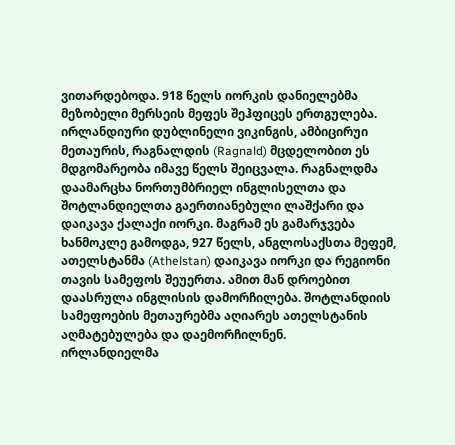ვითარდებოდა. 918 წელს იორკის დანიელებმა მეზობელი მერსეის მეფეს შეჰფიცეს ერთგულება. ირლანდიური დუბლინელი ვიკინგის, ამბიცირუი მეთაურის, რაგნალდის (Ragnald) მცდელობით ეს მდგომარეობა იმავე წელს შეიცვალა. რაგნალდმა დაამარცხა ნორთუმბრიელ ინგლისელთა და შოტლანდიელთა გაერთიანებული ლაშქარი და დაიკავა ქალაქი იორკი. მაგრამ ეს გამარჯვება ხანმოკლე გამოდგა, 927 წელს, ანგლოსაქსთა მეფემ, ათელსტანმა (Athelstan) დაიკავა იორკი და რეგიონი თავის სამეფოს შეუერთა. ამით მან დროებით დაასრულა ინგლისის დამორჩილება. შოტლანდიის სამეფოების მეთაურებმა აღიარეს ათელსტანის აღმატებულება და დაემორჩილნენ.
ირლანდიელმა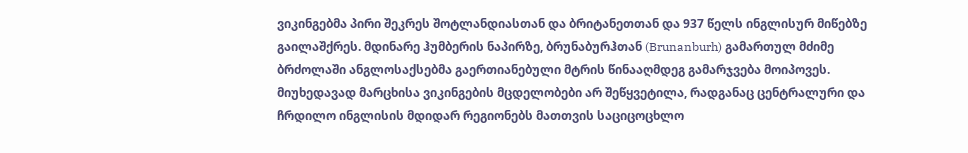ვიკინგებმა პირი შეკრეს შოტლანდიასთან და ბრიტანეთთან და 937 წელს ინგლისურ მიწებზე გაილაშქრეს. მდინარე ჰუმბერის ნაპირზე, ბრუნაბურჰთან (Brunanburh) გამართულ მძიმე ბრძოლაში ანგლოსაქსებმა გაერთიანებული მტრის წინააღმდეგ გამარჯვება მოიპოვეს. მიუხედავად მარცხისა ვიკინგების მცდელობები არ შეწყვეტილა, რადგანაც ცენტრალური და ჩრდილო ინგლისის მდიდარ რეგიონებს მათთვის საციცოცხლო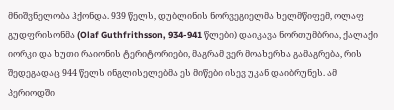მნიშვნელობა ჰქონდა. 939 წელს, დუბლინის ნორვეგიელმა ხელმწიფემ, ოლაფ გუდფრისონმა (Olaf Guthfrithsson, 934-941 წლები) დაიკავა ნორთუმბრია, ქალაქი იორკი და ხუთი რაიონის ტერიტორიები, მაგრამ ვერ მოახერხა გამაგრება, რის შედეგადაც 944 წელს ინგლისელებმა ეს მიწები ისევ უკან დაიბრუნეს. ამ პერიოდში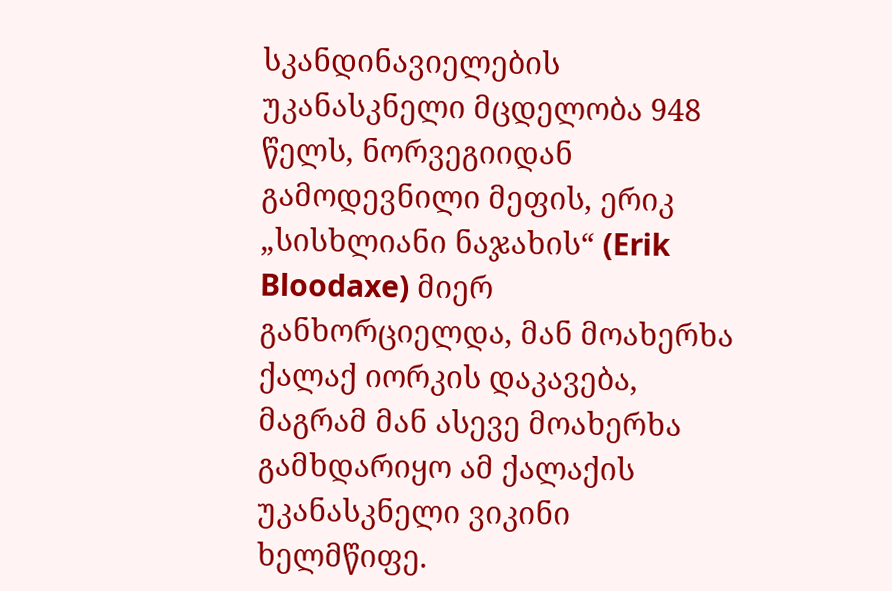სკანდინავიელების უკანასკნელი მცდელობა 948 წელს, ნორვეგიიდან გამოდევნილი მეფის, ერიკ „სისხლიანი ნაჯახის“ (Erik Bloodaxe) მიერ განხორციელდა, მან მოახერხა ქალაქ იორკის დაკავება, მაგრამ მან ასევე მოახერხა გამხდარიყო ამ ქალაქის უკანასკნელი ვიკინი ხელმწიფე.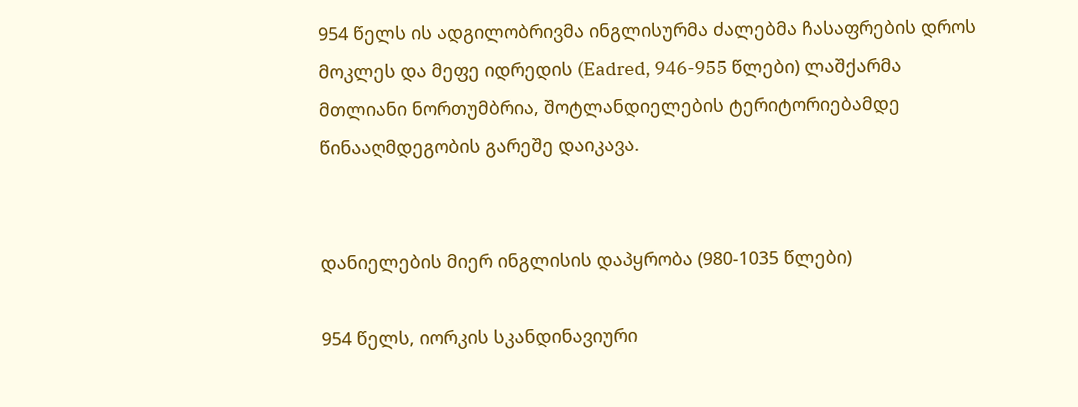954 წელს ის ადგილობრივმა ინგლისურმა ძალებმა ჩასაფრების დროს მოკლეს და მეფე იდრედის (Eadred, 946-955 წლები) ლაშქარმა მთლიანი ნორთუმბრია, შოტლანდიელების ტერიტორიებამდე წინააღმდეგობის გარეშე დაიკავა.


დანიელების მიერ ინგლისის დაპყრობა (980-1035 წლები)

954 წელს, იორკის სკანდინავიური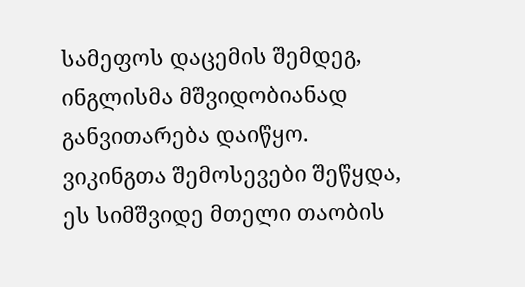სამეფოს დაცემის შემდეგ, ინგლისმა მშვიდობიანად განვითარება დაიწყო. ვიკინგთა შემოსევები შეწყდა, ეს სიმშვიდე მთელი თაობის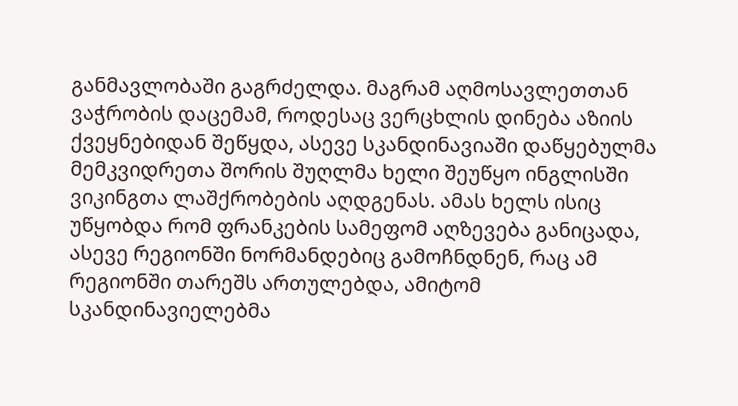განმავლობაში გაგრძელდა. მაგრამ აღმოსავლეთთან ვაჭრობის დაცემამ, როდესაც ვერცხლის დინება აზიის ქვეყნებიდან შეწყდა, ასევე სკანდინავიაში დაწყებულმა მემკვიდრეთა შორის შუღლმა ხელი შეუწყო ინგლისში ვიკინგთა ლაშქრობების აღდგენას. ამას ხელს ისიც უწყობდა რომ ფრანკების სამეფომ აღზევება განიცადა, ასევე რეგიონში ნორმანდებიც გამოჩნდნენ, რაც ამ რეგიონში თარეშს ართულებდა, ამიტომ სკანდინავიელებმა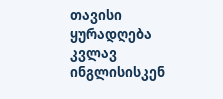თავისი ყურადღება კვლავ ინგლისისკენ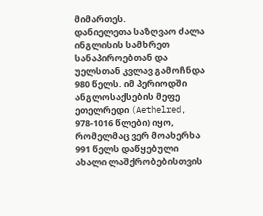მიმართეს.
დანიელეთა საზღვაო ძალა ინგლისის სამხრეთ სანაპიროებთან და უელსთან კვლავ გამოჩნდა 980 წელს. იმ პერიოდში ანგლოსაქსების მეფე ეთელრედი (Aethelred, 978-1016 წლები) იყო, რომელმაც ვერ მოახერხა 991 წელს დაწყებული ახალი ლაშქრობებისთვის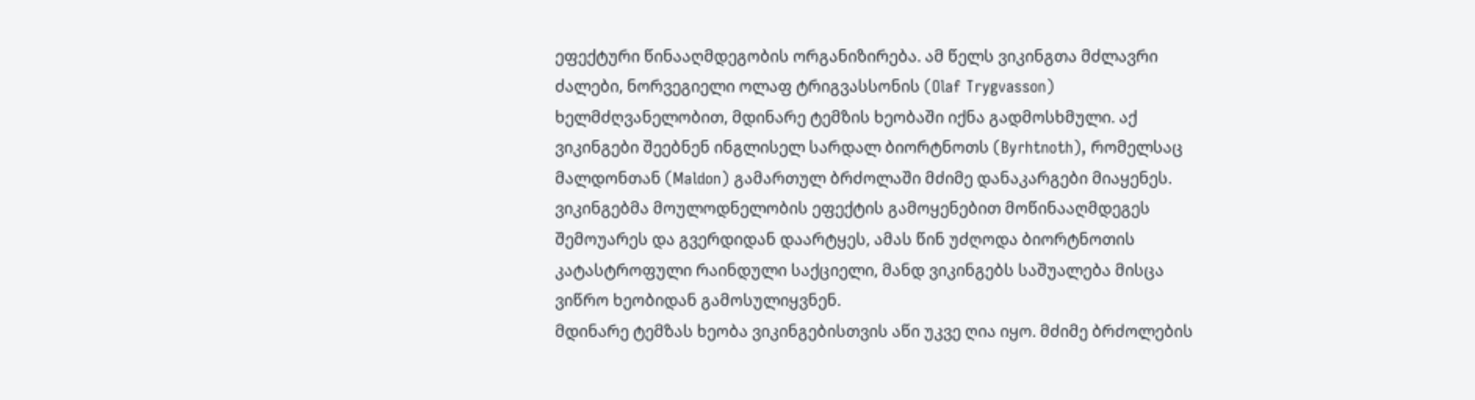ეფექტური წინააღმდეგობის ორგანიზირება. ამ წელს ვიკინგთა მძლავრი ძალები, ნორვეგიელი ოლაფ ტრიგვასსონის (Olaf Trygvasson) ხელმძღვანელობით, მდინარე ტემზის ხეობაში იქნა გადმოსხმული. აქ ვიკინგები შეებნენ ინგლისელ სარდალ ბიორტნოთს (Byrhtnoth), რომელსაც მალდონთან (Maldon) გამართულ ბრძოლაში მძიმე დანაკარგები მიაყენეს. ვიკინგებმა მოულოდნელობის ეფექტის გამოყენებით მოწინააღმდეგეს შემოუარეს და გვერდიდან დაარტყეს, ამას წინ უძღოდა ბიორტნოთის კატასტროფული რაინდული საქციელი, მანდ ვიკინგებს საშუალება მისცა ვიწრო ხეობიდან გამოსულიყვნენ.
მდინარე ტემზას ხეობა ვიკინგებისთვის აწი უკვე ღია იყო. მძიმე ბრძოლების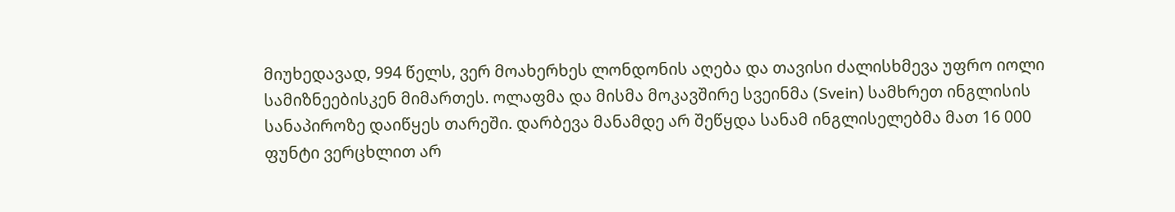მიუხედავად, 994 წელს, ვერ მოახერხეს ლონდონის აღება და თავისი ძალისხმევა უფრო იოლი სამიზნეებისკენ მიმართეს. ოლაფმა და მისმა მოკავშირე სვეინმა (Svein) სამხრეთ ინგლისის სანაპიროზე დაიწყეს თარეში. დარბევა მანამდე არ შეწყდა სანამ ინგლისელებმა მათ 16 000 ფუნტი ვერცხლით არ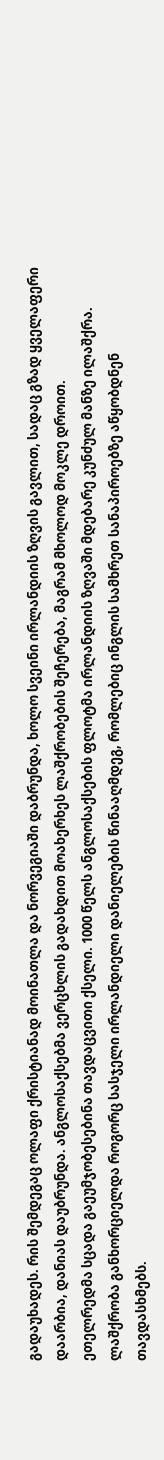გადაუხადეს. რის შემდეგაც ოლაფი ქრისტიანად მოინათლა და ნორვეგიაში დაბრუნდა, ხოლო სვეინი ირლანდიის ზღვის გავლით, სადაც გზად ყველაფერი დაარბია, დანიას დაუბრუნდა. ანგლოსაქსებმა ვერცხლის გადახდით მოახერხეს ლაშქრობების შეჩერება, მაგრამ მხოლოდ მოკლე დროით.
ეთელრედმა სცადა გაეუმჯობესებინა თავდაცვითი ქსელი. 1000 წელს ანგლოსაქსების ფლოტმა ირლანდიის ზღვაში მდებარე კუნძულ მანზე ილაშქრა. ლაშქრობა განხორციელდა როგორც სასჯელი ირლანდიელი დანიელების წინააღმდეგ, რომლებიც ინგლის სამხრეთ სანაპიროებზე აწყობდნენ თავდასხმებს.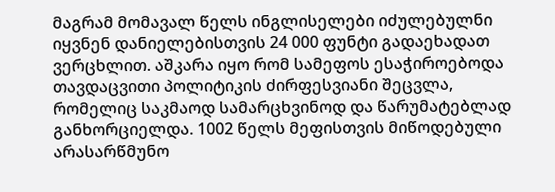მაგრამ მომავალ წელს ინგლისელები იძულებულნი იყვნენ დანიელებისთვის 24 000 ფუნტი გადაეხადათ ვერცხლით. აშკარა იყო რომ სამეფოს ესაჭიროებოდა თავდაცვითი პოლიტიკის ძირფესვიანი შეცვლა, რომელიც საკმაოდ სამარცხვინოდ და წარუმატებლად განხორციელდა. 1002 წელს მეფისთვის მიწოდებული არასარწმუნო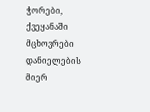ჭორები, ქვეყანაში მცხოვრები დანიელების მიერ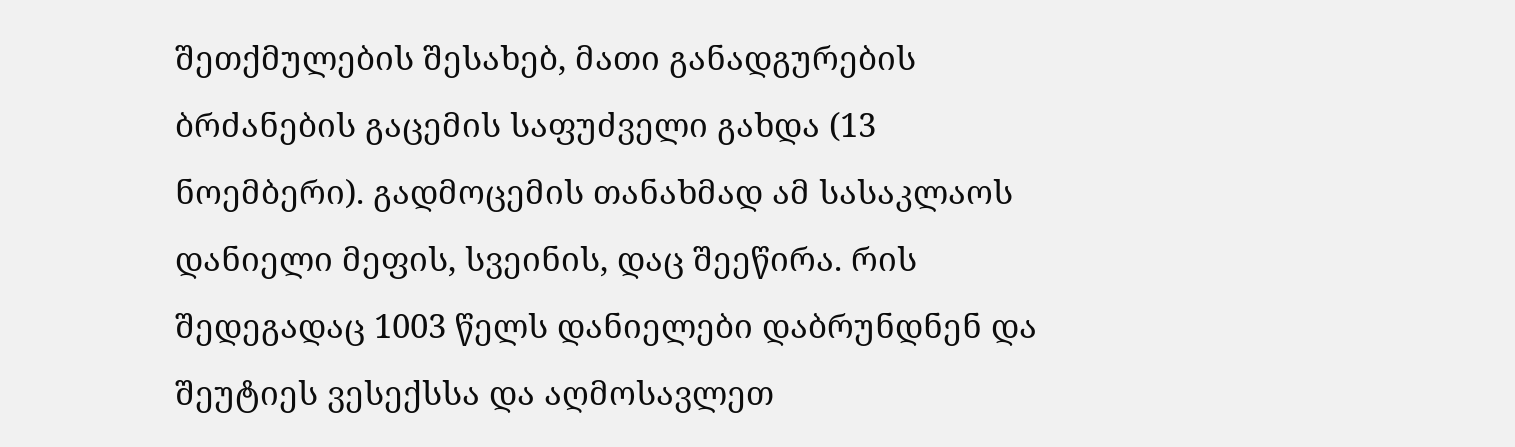შეთქმულების შესახებ, მათი განადგურების ბრძანების გაცემის საფუძველი გახდა (13 ნოემბერი). გადმოცემის თანახმად ამ სასაკლაოს დანიელი მეფის, სვეინის, დაც შეეწირა. რის შედეგადაც 1003 წელს დანიელები დაბრუნდნენ და შეუტიეს ვესექსსა და აღმოსავლეთ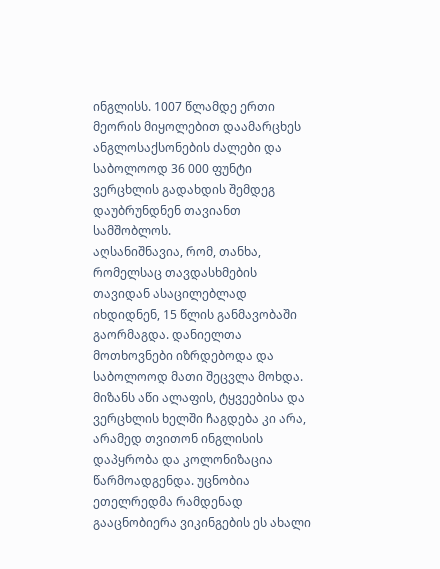ინგლისს. 1007 წლამდე ერთი მეორის მიყოლებით დაამარცხეს ანგლოსაქსონების ძალები და საბოლოოდ 36 000 ფუნტი ვერცხლის გადახდის შემდეგ დაუბრუნდნენ თავიანთ სამშობლოს.
აღსანიშნავია, რომ, თანხა, რომელსაც თავდასხმების თავიდან ასაცილებლად იხდიდნენ, 15 წლის განმავობაში გაორმაგდა. დანიელთა მოთხოვნები იზრდებოდა და საბოლოოდ მათი შეცვლა მოხდა. მიზანს აწი ალაფის, ტყვეებისა და ვერცხლის ხელში ჩაგდება კი არა, არამედ თვითონ ინგლისის დაპყრობა და კოლონიზაცია წარმოადგენდა. უცნობია ეთელრედმა რამდენად გააცნობიერა ვიკინგების ეს ახალი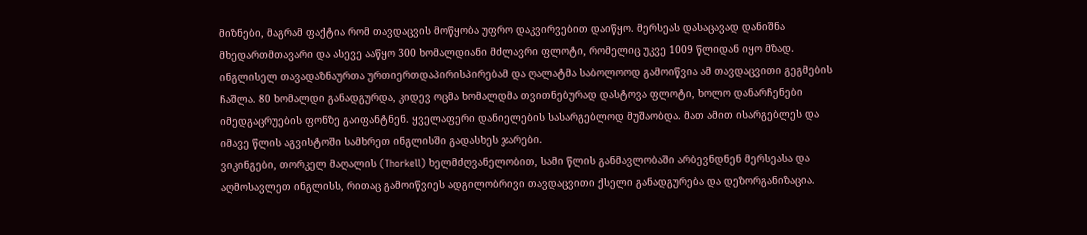მიზნები, მაგრამ ფაქტია რომ თავდაცვის მოწყობა უფრო დაკვირვებით დაიწყო. მერსეას დასაცავად დანიშნა მხედართმთავარი და ასევე ააწყო 300 ხომალდიანი მძლავრი ფლოტი, რომელიც უკვე 1009 წლიდან იყო მზად. ინგლისელ თავადაზნაურთა ურთიერთდაპირისპირებამ და ღალატმა საბოლოოდ გამოიწვია ამ თავდაცვითი გეგმების ჩაშლა. 80 ხომალდი განადგურდა, კიდევ ოცმა ხომალდმა თვითნებურად დასტოვა ფლოტი, ხოლო დანარჩენები იმედგაცრუების ფონზე გაიფანტნენ. ყველაფერი დანიელების სასარგებლოდ მუშაობდა. მათ ამით ისარგებლეს და იმავე წლის აგვისტოში სამხრეთ ინგლისში გადასხეს ჯარები.
ვიკინგები, თორკელ მაღალის (Thorkell) ხელმძღვანელობით, სამი წლის განმავლობაში არბევნდნენ მერსეასა და აღმოსავლეთ ინგლისს, რითაც გამოიწვიეს ადგილობრივი თავდაცვითი ქსელი განადგურება და დეზორგანიზაცია.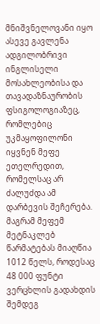მნიშვნელოვანი იყო ასევე გავლენა ადგილობრივი ინგლისელი მოსახლეობისა და თავადაზნაურობის ფსიგოლოგიაზეც, რომლებიც უკმაყოფილონი იყვნენ მეფე ეთელრედით, რომელსაც არ ძალუძდა ამ დარბევის შეჩერება. მაგრამ მეფემ მეტნაკლებ წარმატებას მიაღწია 1012 წელს, როდესაც 48 000 ფუნტი ვერცხლის გადახდის შემდეგ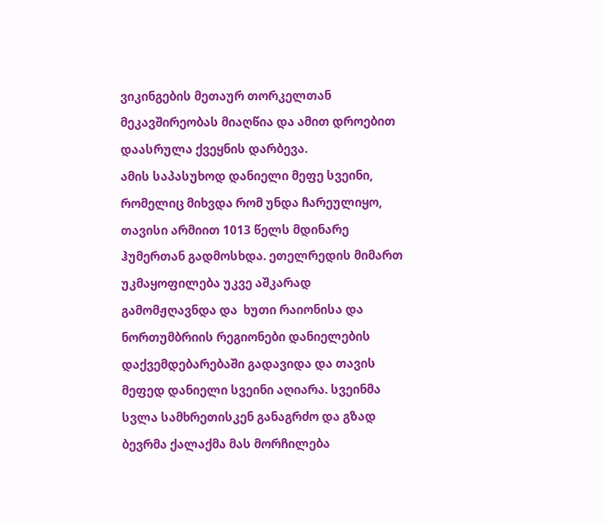ვიკინგების მეთაურ თორკელთან მეკავშირეობას მიაღწია და ამით დროებით დაასრულა ქვეყნის დარბევა.
ამის საპასუხოდ დანიელი მეფე სვეინი, რომელიც მიხვდა რომ უნდა ჩარეულიყო, თავისი არმიით 1013 წელს მდინარე ჰუმერთან გადმოსხდა. ეთელრედის მიმართ უკმაყოფილება უკვე აშკარად გამომჟღავნდა და  ხუთი რაიონისა და ნორთუმბრიის რეგიონები დანიელების დაქვემდებარებაში გადავიდა და თავის მეფედ დანიელი სვეინი აღიარა. სვეინმა სვლა სამხრეთისკენ განაგრძო და გზად ბევრმა ქალაქმა მას მორჩილება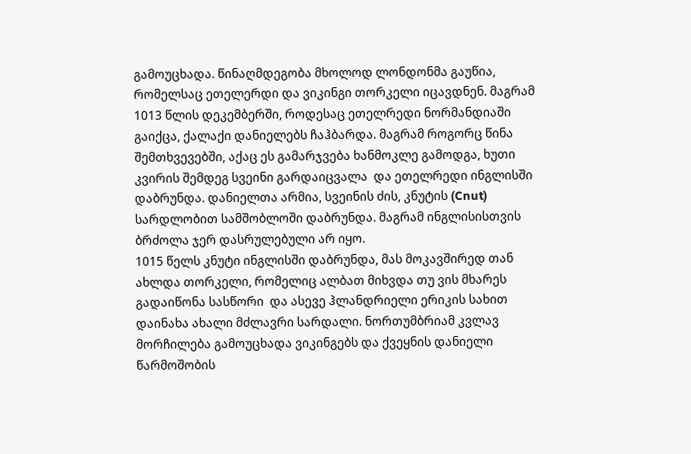გამოუცხადა. წინაღმდეგობა მხოლოდ ლონდონმა გაუწია, რომელსაც ეთელერდი და ვიკინგი თორკელი იცავდნენ. მაგრამ 1013 წლის დეკემბერში, როდესაც ეთელრედი ნორმანდიაში გაიქცა, ქალაქი დანიელებს ჩაჰბარდა. მაგრამ როგორც წინა შემთხვევებში, აქაც ეს გამარჯვება ხანმოკლე გამოდგა, ხუთი კვირის შემდეგ სვეინი გარდაიცვალა  და ეთელრედი ინგლისში დაბრუნდა. დანიელთა არმია, სვეინის ძის, კნუტის (Cnut) სარდლობით სამშობლოში დაბრუნდა. მაგრამ ინგლისისთვის ბრძოლა ჯერ დასრულებული არ იყო.
1015 წელს კნუტი ინგლისში დაბრუნდა, მას მოკავშირედ თან ახლდა თორკელი, რომელიც ალბათ მიხვდა თუ ვის მხარეს გადაიწონა სასწორი  და ასევე ჰლანდრიელი ერიკის სახით დაინახა ახალი მძლავრი სარდალი. ნორთუმბრიამ კვლავ მორჩილება გამოუცხადა ვიკინგებს და ქვეყნის დანიელი წარმოშობის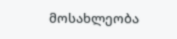მოსახლეობა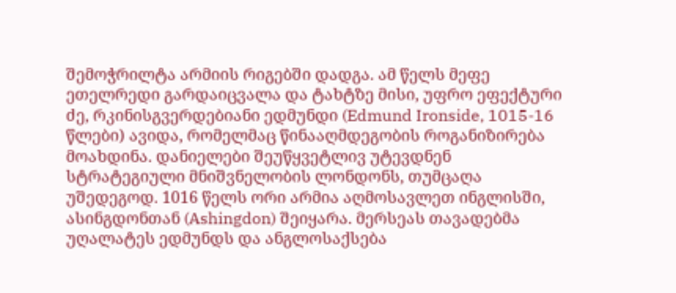შემოჭრილტა არმიის რიგებში დადგა. ამ წელს მეფე ეთელრედი გარდაიცვალა და ტახტზე მისი, უფრო ეფექტური ძე, რკინისგვერდებიანი ედმუნდი (Edmund Ironside, 1015-16 წლები) ავიდა, რომელმაც წინააღმდეგობის როგანიზირება მოახდინა. დანიელები შეუწყვეტლივ უტევდნენ სტრატეგიული მნიშვნელობის ლონდონს, თუმცაღა უშედეგოდ. 1016 წელს ორი არმია აღმოსავლეთ ინგლისში, ასინგდონთან (Ashingdon) შეიყარა. მერსეას თავადებმა უღალატეს ედმუნდს და ანგლოსაქსება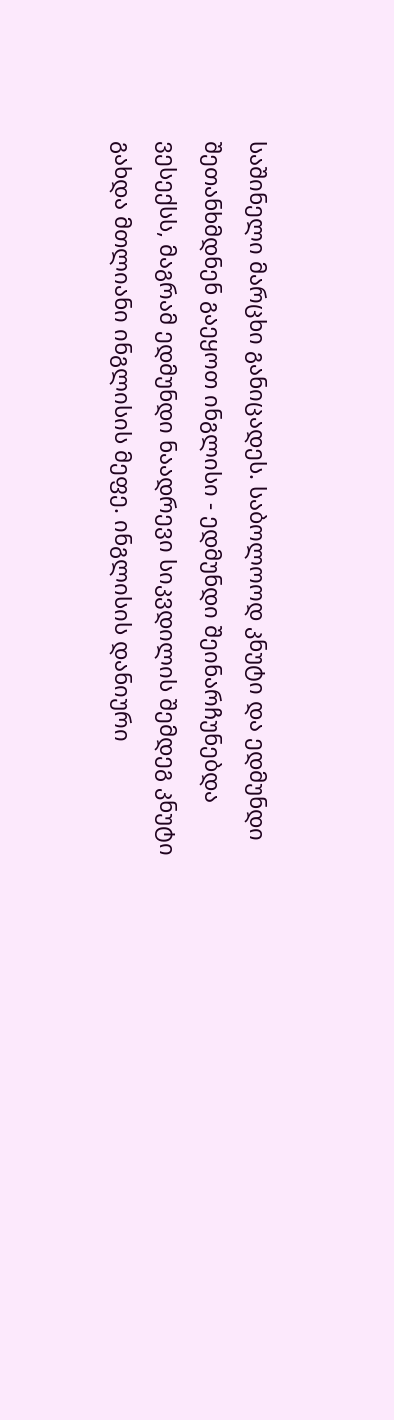საშინელი მარცხი განიცადეს. საბოლოოდ კნუტი და ედმუნდი შეთანხმდნენ გაეყოთ ინგლისი - ედმუნდი შეინარჩუნებდა ვესექსს, მაგრამ ედმუნდი ნაადრევი სიკვდილის შემდეგ კნუტი გახდა მთლიანი ინგლისის მეფე. ინგლისის დანიური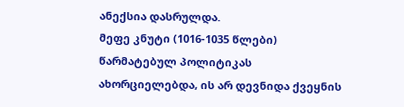ანექსია დასრულდა.
მეფე კნუტი (1016-1035 წლები) წარმატებულ პოლიტიკას ახორციელებდა, ის არ დევნიდა ქვეყნის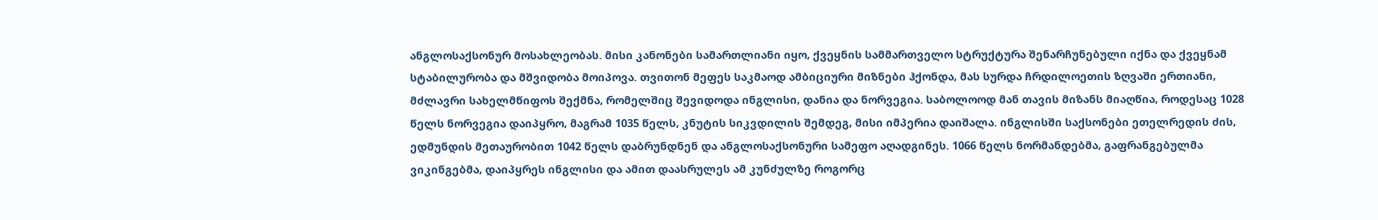ანგლოსაქსონურ მოსახლეობას. მისი კანონები სამართლიანი იყო, ქვეყნის სამმართველო სტრუქტურა შენარჩუნებული იქნა და ქვეყნამ სტაბილურობა და მშვიდობა მოიპოვა. თვითონ მეფეს საკმაოდ ამბიციური მიზნები ჰქონდა, მას სურდა ჩრდილოეთის ზღვაში ერთიანი, მძლავრი სახელმწიფოს შექმნა, რომელშიც შევიდოდა ინგლისი, დანია და ნორვეგია. საბოლოოდ მან თავის მიზანს მიაღწია, როდესაც 1028 წელს ნორვეგია დაიპყრო, მაგრამ 1035 წელს, კნუტის სიკვდილის შემდეგ, მისი იმპერია დაიშალა. ინგლისში საქსონები ეთელრედის ძის, ედმუნდის მეთაურობით 1042 წელს დაბრუნდნენ და ანგლოსაქსონური სამეფო აღადგინეს. 1066 წელს ნორმანდებმა, გაფრანგებულმა ვიკინგებმა, დაიპყრეს ინგლისი და ამით დაასრულეს ამ კუნძულზე როგორც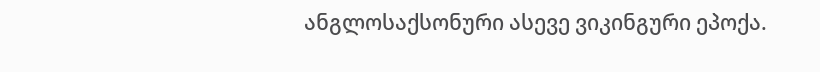ანგლოსაქსონური ასევე ვიკინგური ეპოქა.